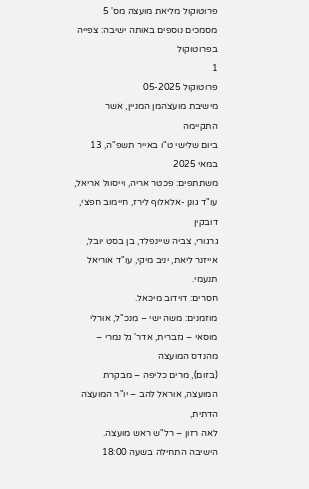פרוטוקול מליאת מועצה מס' 5
מסמכים נוספים באותה ישיבה: צפייה בפרוטוקול
1
פרוטוקול 05-2025
מישיבת מועצהמן המניין, אשר התקיימה
ביום שלישי ט"ו באייר תשפ"ה, 13 במאי 2025
משתתפים: פכטר אריה, וייסוול אריאל, עו"ד גונן -אלאלוף לירז, חיימוב חפצי, דובקין
גרגורי, צביה שיינפלד, בן בסט יובל, אייזנר ליאת, יניב מיקי, עו"ד אוריאל
תנעמי.
חסרים: דוידוב מיכאל.
מוזמנים: משה ישי – מנכ"ל, אורלי מוסאי – גזברית, אדר' גל נמרי – מהנדס המועצה
(בזום), מרים כליפה – מבקרת המועצה, אוראל להב – יו"ר המועצה הדתית,
לאה רזון – רל"ש ראש מועצה.
הישיבה התחילה בשעה 18:00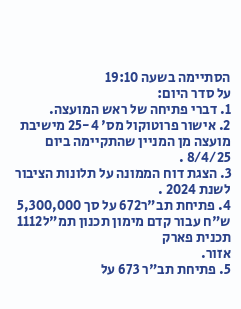הסתיימה בשעה 19:10
על סדר היום:
1. דברי פתיחה של ראש המועצה.
2. אישור פרוטוקול מס' 25-4 מישיבת מועצה מן המניין שהתקיימה ביום 8/4/25 .
3. הצגת דוח הממונה על תלונות הציבור לשנת 2024 .
4. פתיחת תב"ר672 על סך 5,300,000 ש"ח עבור קדם מימון תכנון תמ"ל1112 תכנית פארק
אזור.
5. פתיחת תב"ר 673 על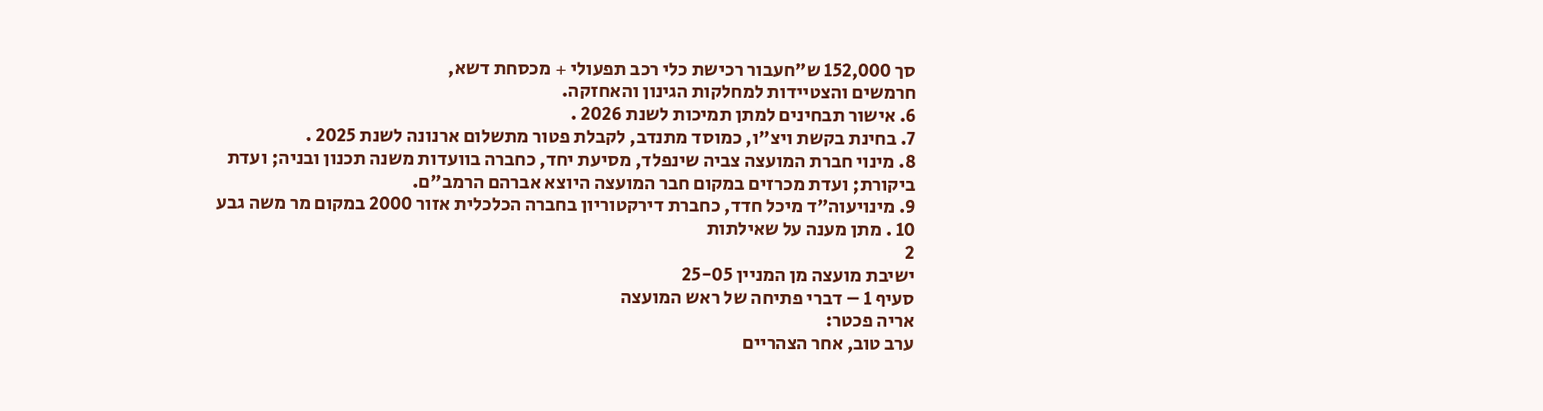סך 152,000 ש"חעבור רכישת כלי רכב תפעולי + מכסחת דשא,
חרמשים והצטיידות למחלקות הגינון והאחזקה.
6. אישור תבחינים למתן תמיכות לשנת 2026 .
7. בחינת בקשת ויצ"ו, כמוסד מתנדב, לקבלת פטור מתשלום ארנונה לשנת 2025 .
8. מינוי חברת המועצה צביה שינפלד, מסיעת יחד, כחברה בוועדות משנה תכנון ובניה; ועדת
ביקורת; ועדת מכרזים במקום חבר המועצה היוצא אברהם הרמב"ם.
9. מינויעוה"ד מיכל חדד, כחברת דירקטוריון בחברה הכלכלית אזור 2000 במקום מר משה גבע
10 . מתן מענה על שאילתות
2
ישיבת מועצה מן המניין 25-05
סעיף 1 – דברי פתיחה של ראש המועצה
אריה פכטר:
ערב טוב, אחר הצהריים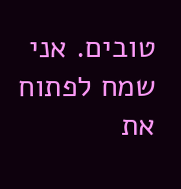טובים. אני שמח לפתוח את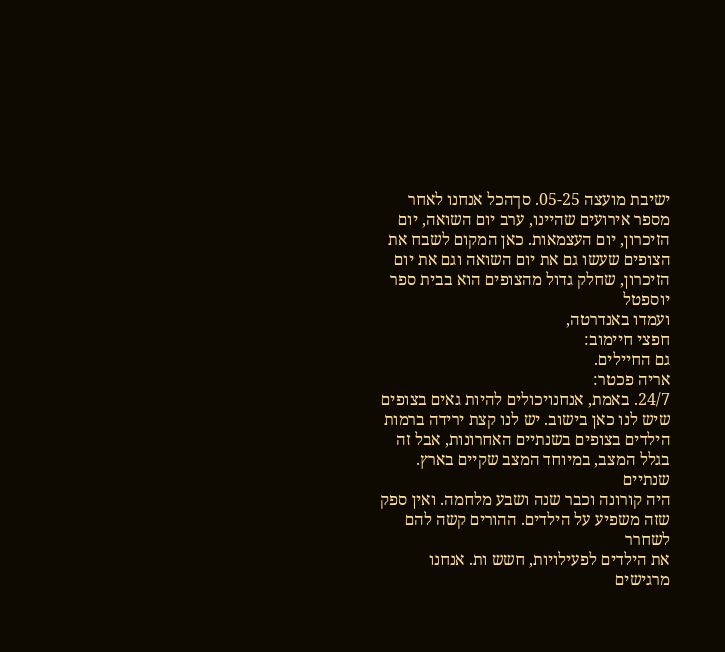ישיבת מועצה 05-25. סךהכל אנחנו לאחר
מספר אירועים שהיינו, ערב יום השואה, יום הזיכרון, יום העצמאות. כאן המקום לשבח את
הצופים שעשו גם את יום השואה וגם את יום הזיכרון, שחלק גדול מהצופים הוא בבית ספר יוספטל
ועמדו באנדרטה,
חפצי חיימוב:
גם החיילים.
אריה פכטר:
24/7. באמת, אנחנויכולים להיות גאים בצופים שיש לנו כאן בישוב. יש לנו קצת ירידה ברמות
הילדים בצופים בשנתיים האחרונות, אבל זה בגלל המצב, במיוחד המצב שקיים בארץ. שנתיים
היה קורונה וכבר שנה ושבע מלחמה. ואין ספק שזה משפיע על הילדים. ההורים קשה להם לשחרר
את הילדים לפעילויות, חשש ות. אנחנו מרגישים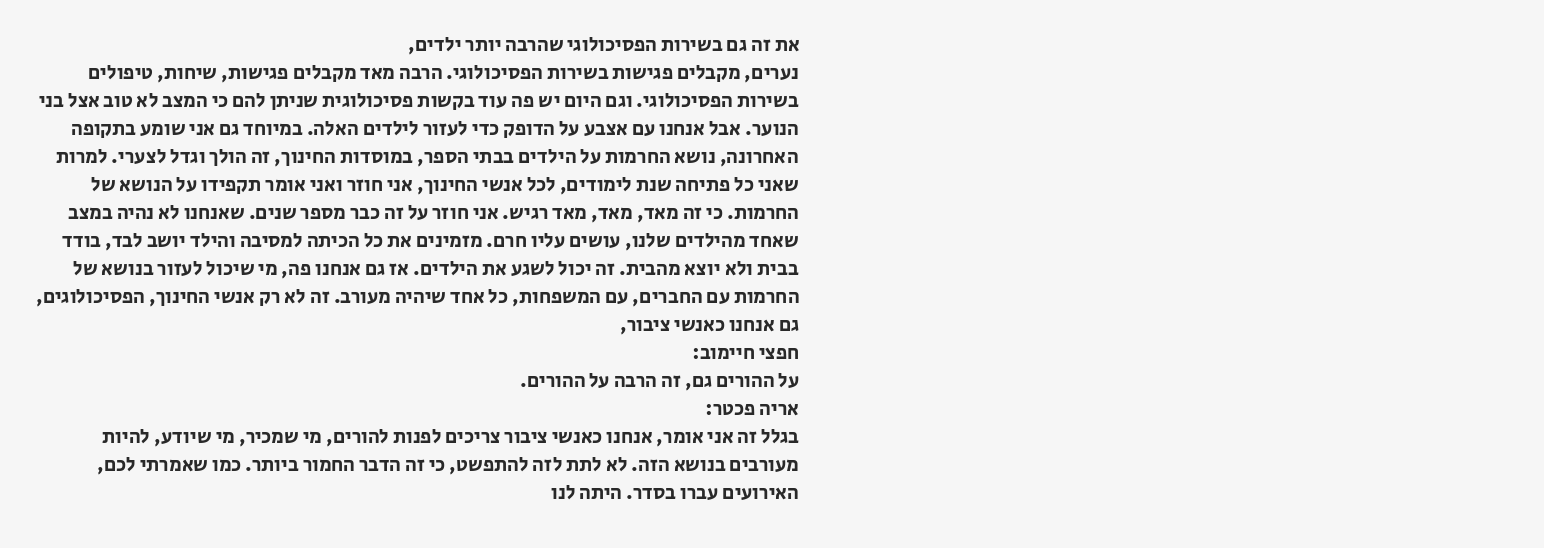את זה גם בשירות הפסיכולוגי שהרבה יותר ילדים,
נערים, מקבלים פגישות בשירות הפסיכולוגי. הרבה מאד מקבלים פגישות, שיחות, טיפולים
בשירות הפסיכולוגי. וגם היום יש פה עוד בקשות פסיכולוגית שניתן להם כי המצב לא טוב אצל בני
הנוער. אבל אנחנו עם אצבע על הדופק כדי לעזור לילדים האלה. במיוחד גם אני שומע בתקופה
האחרונה, נושא החרמות על הילדים בבתי הספר, במוסדות החינוך, זה הולך וגדל לצערי. למרות
שאני כל פתיחה שנת לימודים, לכל אנשי החינוך, אני חוזר ואני אומר תקפידו על הנושא של
החרמות. כי זה מאד, מאד, מאד רגיש. אני חוזר על זה כבר מספר שנים. שאנחנו לא נהיה במצב
שאחד מהילדים שלנו, עושים עליו חרם. מזמינים את כל הכיתה למסיבה והילד יושב לבד, בודד
בבית ולא יוצא מהבית. זה יכול לשגע את הילדים. אז גם אנחנו פה, מי שיכול לעזור בנושא של
החרמות עם החברים, עם המשפחות, כל אחד שיהיה מעורב. זה לא רק אנשי החינוך, הפסיכולוגים,
גם אנחנו כאנשי ציבור,
חפצי חיימוב:
על ההורים גם, זה הרבה על ההורים.
אריה פכטר:
בגלל זה אני אומר, אנחנו כאנשי ציבור צריכים לפנות להורים, מי שמכיר, מי שיודע, להיות
מעורבים בנושא הזה. לא לתת לזה להתפשט, כי זה הדבר החמור ביותר. כמו שאמרתי לכם,
האירועים עברו בסדר. היתה לנו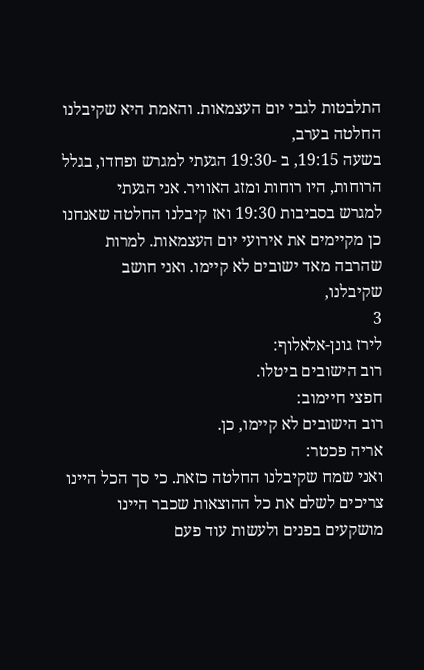התלבטות לגבי יום העצמאות. והאמת היא שקיבלנו החלטה בערב,
בשעה 19:15, ב -19:30 הגעתי למגרש ופחדו, בגלל הרוחות, היו רוחות ומזג האוויר. אני הגעתי
למגרש בסביבות 19:30 ואז קיבלנו החלטה שאנחנו כן מקיימים את אירועי יום העצמאות. למרות
שהרבה מאד ישובים לא קיימו. ואני חושב שקיבלנו,
3
לירז גונן-אלאלוף:
רוב הישובים ביטלו.
חפצי חיימוב:
רוב הישובים לא קיימו, כן.
אריה פכטר:
ואני שמח שקיבלנו החלטה כזאת. כי סך הכל היינו צריכים לשלם את כל ההוצאות שכבר היינו
מושקעים בפנים ולעשות עוד פעם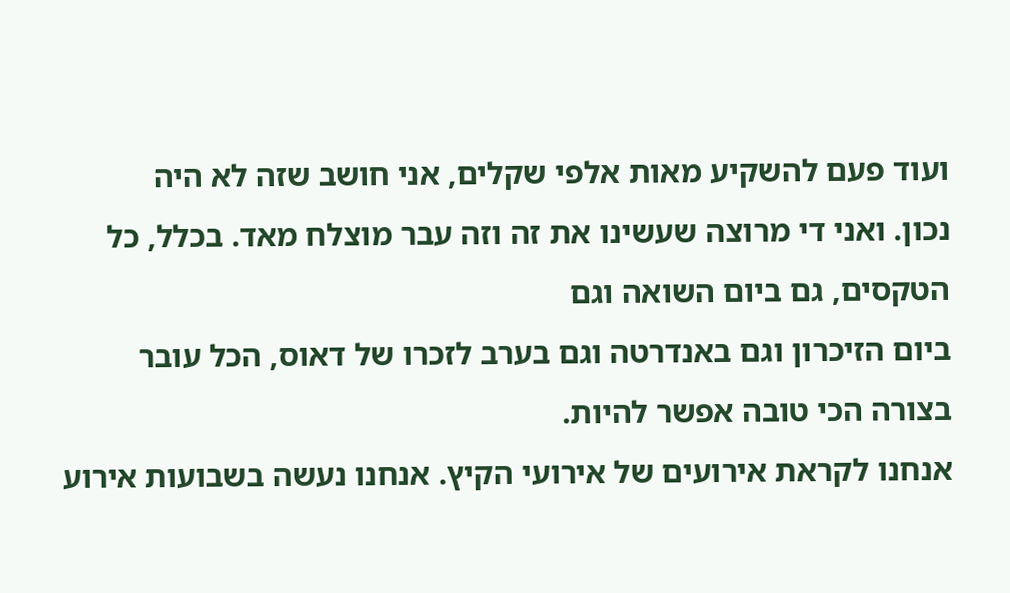ועוד פעם להשקיע מאות אלפי שקלים, אני חושב שזה לא היה
נכון. ואני די מרוצה שעשינו את זה וזה עבר מוצלח מאד. בכלל, כל הטקסים, גם ביום השואה וגם
ביום הזיכרון וגם באנדרטה וגם בערב לזכרו של דאוס, הכל עובר בצורה הכי טובה אפשר להיות.
אנחנו לקראת אירועים של אירועי הקיץ. אנחנו נעשה בשבועות אירוע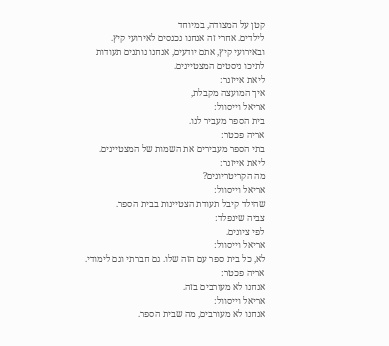קטן על המצודה, במיוחד
לילדים. אחרי זה אנחנו נכנסים לאירועי קיץ. ובאירועי קיץ, אתם יודעים, אנחנו נותנים תעודות
לתיכו ניסטים המצטיינים.
ליאת אייזנר:
איך המועצה מקבלת,
אריאל וייסוול:
בית הספר מעביר לנו.
אריה פכטר:
בתי הספר מעבירים את השמות של המצטיינים.
ליאת אייזנר:
מה הקריטריונים?
אריאל וייסוול:
שהילד קיבל תעודת הצטיינות בבית הספר.
צביה שינפלד:
לפי ציונים.
אריאל וייסוול:
לא, כל בית ספר עם הזה שלו. גם חברתי וגם לימודי.
אריה פכטר:
אנחנו לא מעורבים בזה.
אריאל וייסוול:
אנחנו לא מעורבים, מה שבית הספר.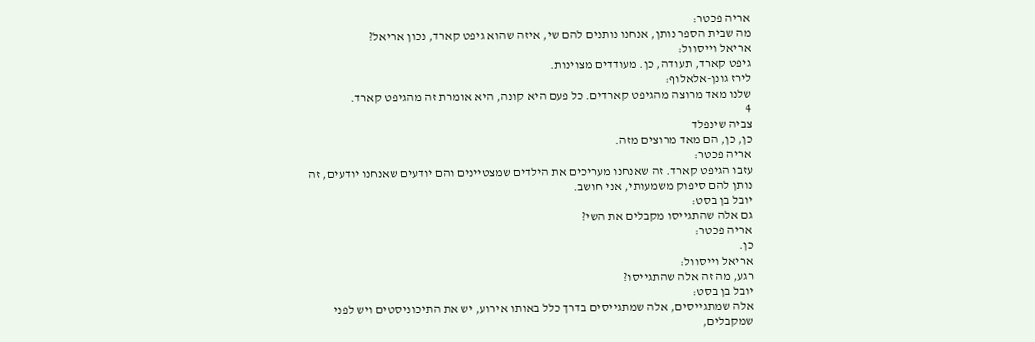אריה פכטר:
מה שבית הספר נותן, אנחנו נותנים להם שי, איזה שהוא גיפט קארד, נכון אריאל?
אריאל וייסוול:
גיפט קארד, תעודה, כן. מעודדים מצוינות.
לירז גונן-אלאלוף:
שלנו מאד מרוצה מהגיפט קארדים. כל פעם היא קונה, היא אומרת זה מהגיפט קארד.
4
צביה שינפלד
כן, כן, הם מאד מרוצים מזה.
אריה פכטר:
עזבו הגיפט קארד. זה שאנחנו מעריכים את הילדים שמצטיינים והם יודעים שאנחנו יודעים, זה
נותן להם סיפוק משמעותי, אני חושב.
יובל בן בסט:
גם אלה שהתגייסו מקבלים את השי?
אריה פכטר:
כן.
אריאל וייסוול:
רגע, מה זה אלה שהתגייסו?
יובל בן בסט:
אלה שמתגייסים, אלה שמתגייסים בדרך כלל באותו אירוע, יש את התיכוניסטים ויש לפני
שמקבלים,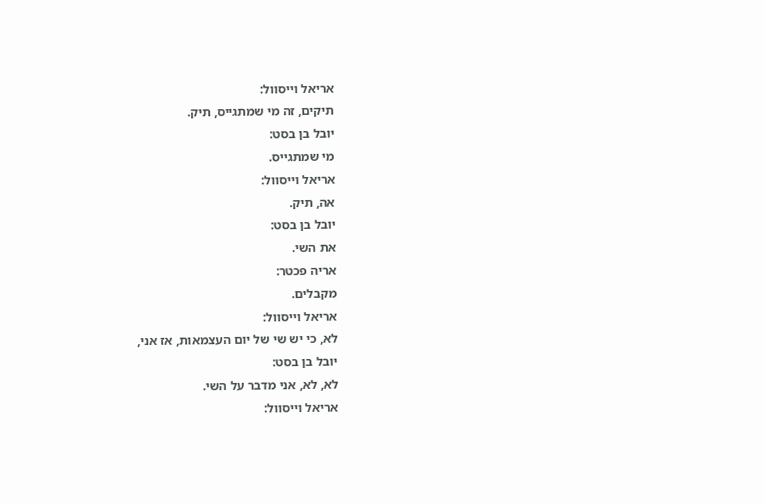אריאל וייסוול:
תיקים, זה מי שמתגייס, תיק.
יובל בן בסט:
מי שמתגייס.
אריאל וייסוול:
אה, תיק.
יובל בן בסט:
את השי.
אריה פכטר:
מקבלים.
אריאל וייסוול:
לא, כי יש שי של יום העצמאות, אז אני,
יובל בן בסט:
לא, לא, אני מדבר על השי.
אריאל וייסוול: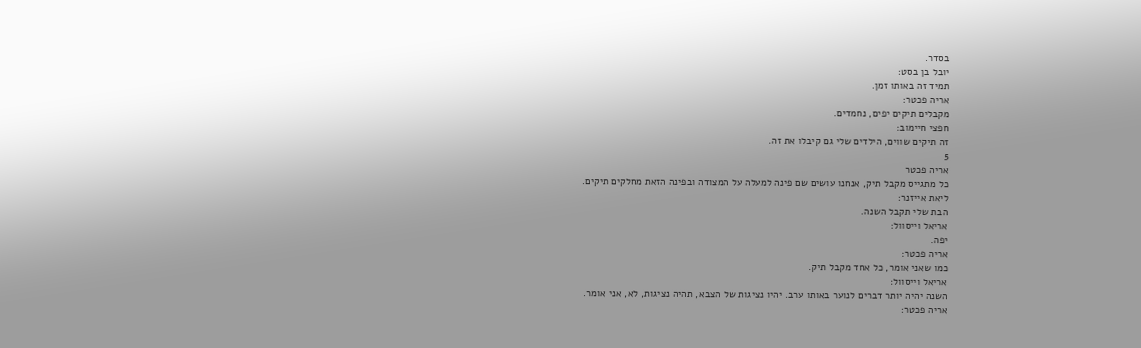בסדר.
יובל בן בסט:
תמיד זה באותו זמן.
אריה פכטר:
מקבלים תיקים יפים, נחמדים.
חפצי חיימוב:
זה תיקים שווים, הילדים שלי גם קיבלו את זה.
5
אריה פכטר
כל מתגייס מקבל תיק, אנחנו עושים שם פינה למעלה על המצודה ובפינה הזאת מחלקים תיקים.
ליאת אייזנר:
הבת שלי תקבל השנה.
אריאל וייסוול:
יפה.
אריה פכטר:
כמו שאני אומר, כל אחד מקבל תיק.
אריאל וייסוול:
השנה יהיה יותר דברים לנוער באותו ערב. יהיו נציגות של הצבא, תהיה נציגות, לא, אני אומר.
אריה פכטר: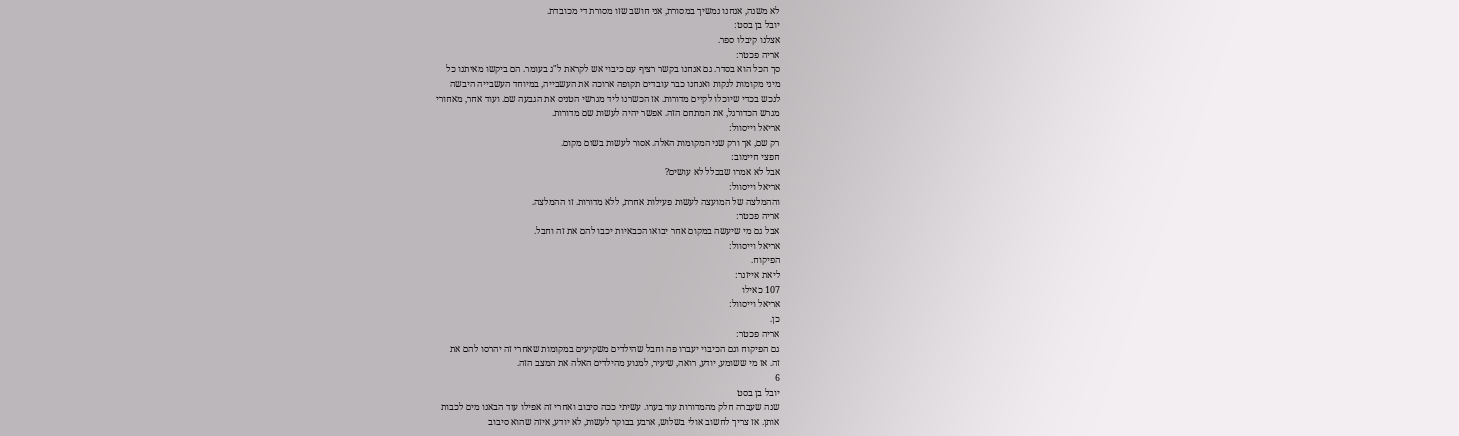לא משנה, אנחנו נמשיך במסורת, אני חושב שזו מסורת די מכובדת.
יובל בן בסט:
אצלנו קיבלו ספר.
אריה פכטר:
סך הכל הוא בסדר. גם אנחנו בקשר רציף עם כיבוי אש לקראת ל"ג בעומר. הם ביקשו מאיתנו כל
מיני מקומות לנקות ואנחנו כבר עובדים תקופה ארוכה את העשבייה, במיוחד העשבייה היבשה
לנכש בכדי שיוכלו לקיים מדורות. אז הכשרנו ליד מגרשי הטניס את הגבעה שם. ועוד אחר, מאחורי
מגרש הכדורגל, את המתחם הזה. אפשר יהיה לעשות שם מדורות.
אריאל וייסוול:
רק שם, אך ורק שני המקומות האלה. אסור לעשות בשום מקום.
חפצי חיימוב:
אבל לא אמרו שבכלל לא עושים?
אריאל וייסוול:
וההמלצה של המועצה לעשות פעילות אחרת, ללא מדורות. זו ההמלצה.
אריה פכטר:
אבל גם מי שיעשה במקום אחר יבואו הכבאיות יכבו להם את זה וחבל.
אריאל וייסוול:
הפיקוח.
ליאת אייזנר:
107 כאילו
אריאל וייסוול:
כן.
אריה פכטר:
גם הפיקוח וגם הכיבוי יעברו פה וחבל שהילדים משקיעים במקומות שאחרי זה יהרסו להם את
זה. אז מי ששומע, יודע, רואה, שיעיר, למנוע מהילדים האלה את המצב הזה.
6
יובל בן בסט
שנה שעברה חלק מהמדורות עוד בערו. עשיתי ככה סיבוב ואחרי זה אפילו עוד הבאנו מים לכבות
אותן. אז צריך לחשוב אולי בשלוש, ארבע בבוקר לעשות, לא יודע, איזה שהוא סיבוב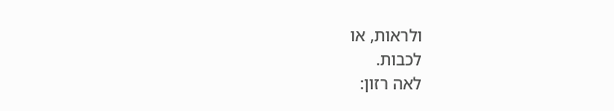ולראות, או
לכבות.
לאה רזון: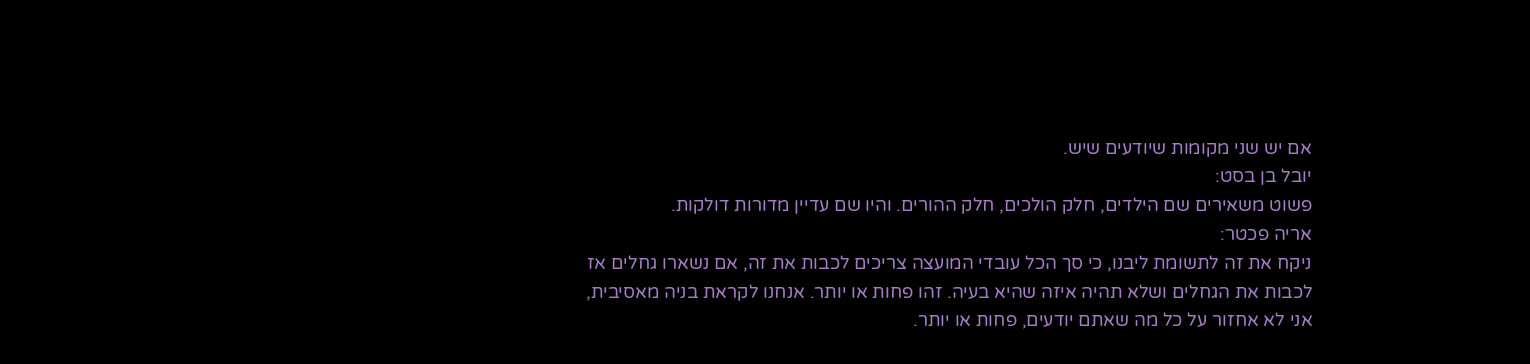אם יש שני מקומות שיודעים שיש.
יובל בן בסט:
פשוט משאירים שם הילדים, חלק הולכים, חלק ההורים. והיו שם עדיין מדורות דולקות.
אריה פכטר:
ניקח את זה לתשומת ליבנו, כי סך הכל עובדי המועצה צריכים לכבות את זה, אם נשארו גחלים אז
לכבות את הגחלים ושלא תהיה איזה שהיא בעיה. זהו פחות או יותר. אנחנו לקראת בניה מאסיבית,
אני לא אחזור על כל מה שאתם יודעים, פחות או יותר.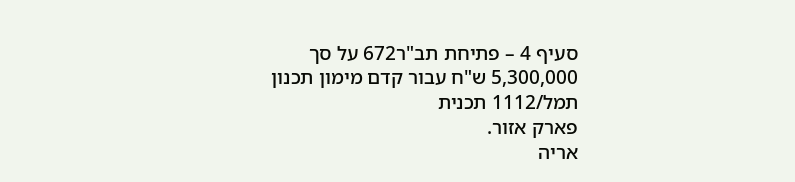סעיף 4 – פתיחת תב"ר672 על סך 5,300,000 ש"ח עבור קדם מימון תכנון תמל/1112 תכנית
פארק אזור.
אריה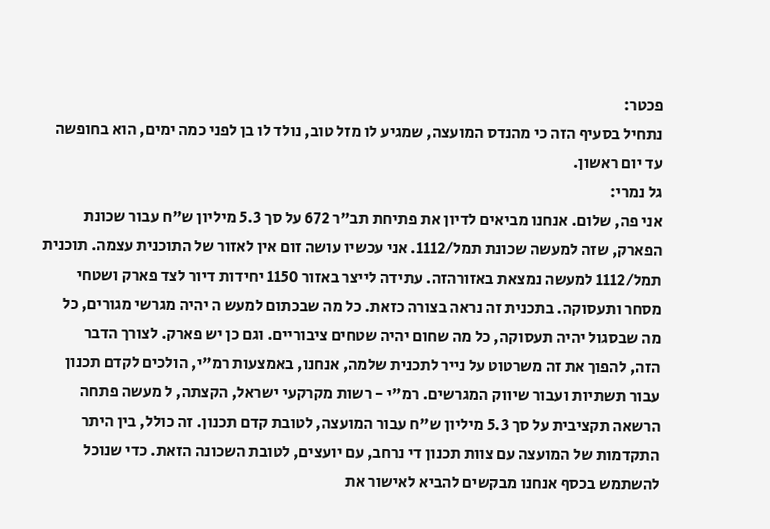פכטר:
נתחיל בסעיף הזה כי מהנדס המועצה, שמגיע לו מזל טוב, נולד לו בן לפני כמה ימים, הוא בחופשה
עד יום ראשון.
גל נמרי:
אני פה, שלום. אנחנו מביאים לדיון את פתיחת תב"ר 672 על סך 5.3 מיליון ש"ח עבור שכונת
הפארק, שזה למעשה שכונת תמל/1112. אני עכשיו עושה זום אין לאזור של התוכנית עצמה. תוכנית
תמל/1112 למעשה נמצאת באזורהזה. עתידה לייצר באזור 1150 יחידות דיור לצד פארק ושטחי
מסחר ותעסוקה. בתכנית זה נראה בצורה כזאת. כל מה שבכתום למעש ה יהיה מגרשי מגורים, כל
מה שבסגול יהיה תעסוקה, כל מה שחום יהיה שטחים ציבוריים. וגם כן יש פארק. לצורך הדבר
הזה, להפוך את זה משרטוט על נייר לתכנית שלמה, אנחנו, באמצעות רמ"י, הולכים לקדם תכנון
עבור תשתיות ועבור שיווק המגרשים. רמ"י - רשות מקרקעי ישראל, הקצתה, ל מעשה פתחה
הרשאה תקציבית על סך 5.3 מיליון ש"ח עבור המועצה, לטובת קדם תכנון. זה כולל, בין היתר
התקדמות של המועצה עם צוות תכנון די נרחב, עם יועצים, לטובת השכונה הזאת. כדי שנוכל
להשתמש בכסף אנחנו מבקשים להביא לאישור את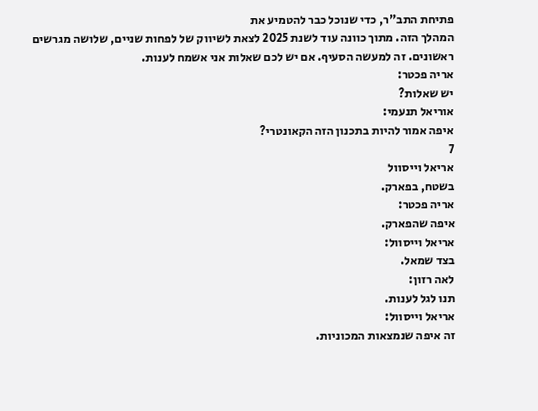פתיחת התב"ר, כדי שנוכל כבר להטמיע את
המהלך הזה. מתוך כוונה עוד לשנת 2025 לצאת לשיווק של לפחות שניים, שלושה מגרשים
ראשונים. זה למעשה הסעיף. אם יש לכם שאלות אני אשמח לענות.
אריה פכטר:
יש שאלות?
אוריאל תנעמי:
איפה אמור להיות בתכנון הזה הקאונטרי?
7
אריאל וייסוול
בשטח, בפארק.
אריה פכטר:
איפה שהפארק.
אריאל וייסוול:
בצד שמאל.
לאה רזון:
תנו לגל לענות.
אריאל וייסוול:
זה איפה שנמצאות המכוניות.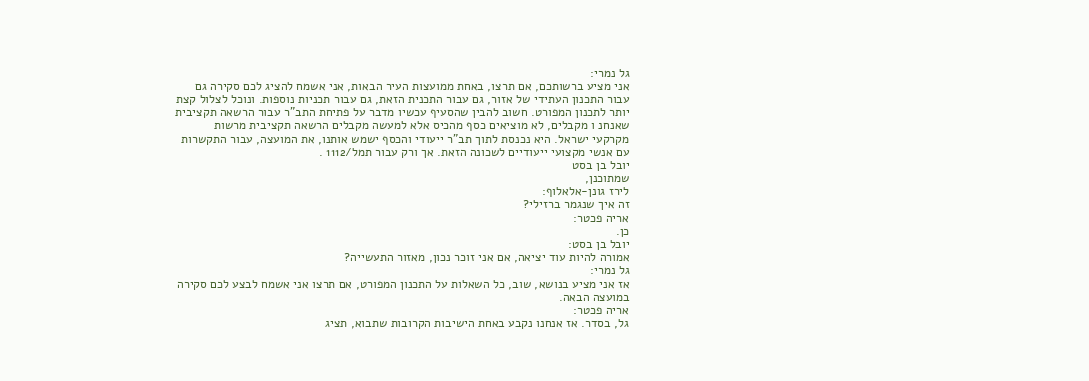גל נמרי:
אני מציע ברשותכם, אם תרצו, באחת ממועצות העיר הבאות, אני אשמח להציג לכם סקירה גם
עבור התכנון העתידי של אזור, גם עבור התכנית הזאת, גם עבור תכניות נוספות. ונוכל לצלול קצת
יותר לתכנון המפורט. חשוב להבין שהסעיף עכשיו מדבר על פתיחת התב"ר עבור הרשאה תקציבית
שאנחנ ו מקבלים, לא מוציאים כסף מהכיס אלא למעשה מקבלים הרשאה תקציבית מרשות
מקרקעי ישראל. היא נכנסת לתוך תב"ר ייעודי והכסף ישמש אותנו, את המועצה, עבור התקשרות
עם אנשי מקצועי ייעודיים לשכונה הזאת. אך ורק עבור תמל/1112 .
יובל בן בסט
שמתוכנן,
לירז גונן-אלאלוף:
זה איך שנגמר ברזילי?
אריה פכטר:
כן.
יובל בן בסט:
אמורה להיות עוד יציאה, אם אני זוכר נכון, מאזור התעשייה?
גל נמרי:
אז אני מציע בנושא, שוב, כל השאלות על התכנון המפורט, אם תרצו אני אשמח לבצע לכם סקירה
במועצה הבאה.
אריה פכטר:
גל, בסדר. אז אנחנו נקבע באחת הישיבות הקרובות שתבוא, תציג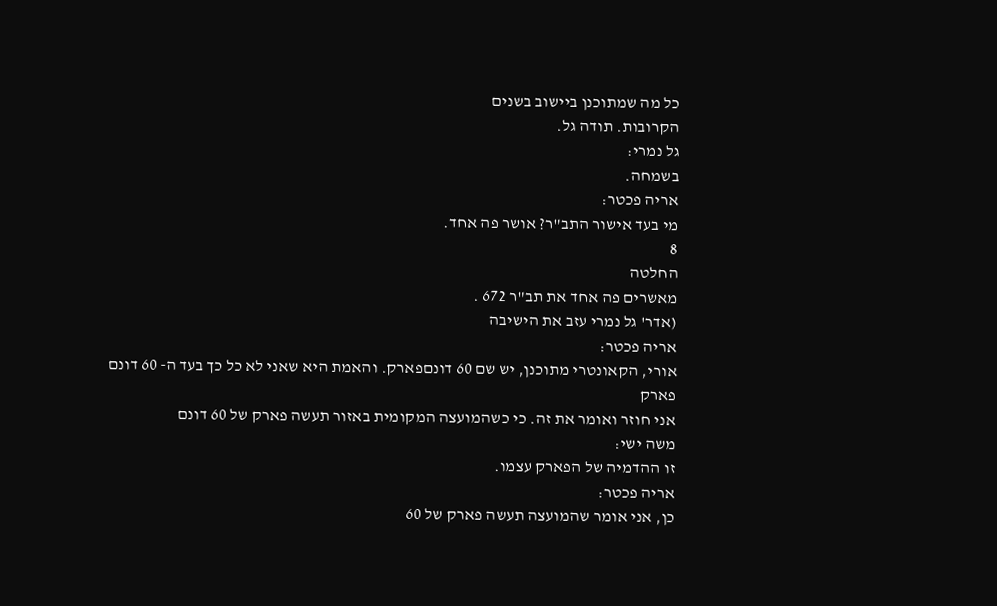כל מה שמתוכנן ביישוב בשנים
הקרובות. תודה גל.
גל נמרי:
בשמחה.
אריה פכטר:
מי בעד אישור התב"ר? אושר פה אחד.
8
החלטה
מאשרים פה אחד את תב"ר 672 .
(אדר' גל נמרי עזב את הישיבה
אריה פכטר:
אורי, הקאונטרי מתוכנן, יש שם 60 דונםפארק. והאמת היא שאני לא כל כך בעד ה- 60 דונם פארק
אני חוזר ואומר את זה. כי כשהמועצה המקומית באזור תעשה פארק של 60 דונם
משה ישי:
זו ההדמיה של הפארק עצמו.
אריה פכטר:
כן, אני אומר שהמועצה תעשה פארק של 60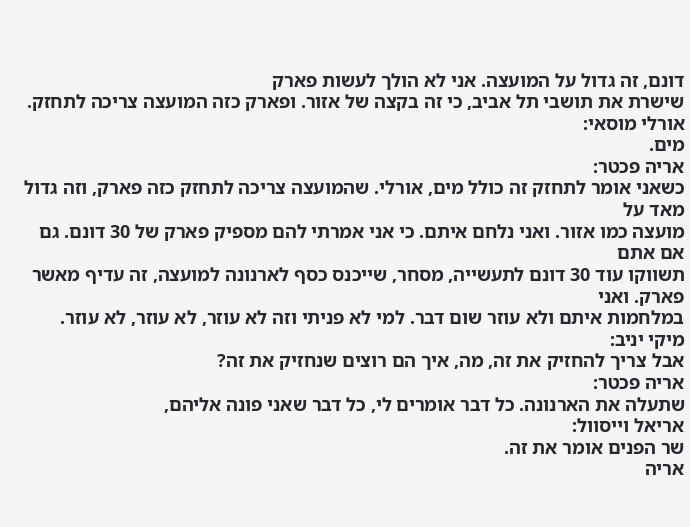דונם, זה גדול על המועצה. אני לא הולך לעשות פארק
שישרת את תושבי תל אביב, כי זה בקצה של אזור. ופארק כזה המועצה צריכה לתחזק.
אורלי מוסאי:
מים.
אריה פכטר:
כשאני אומר לתחזק זה כולל מים, אורלי. שהמועצה צריכה לתחזק כזה פארק, וזה גדול מאד על
מועצה כמו אזור. ואני נלחם איתם. כי אני אמרתי להם מספיק פארק של 30 דונם. גם אם אתם
תשווקו עוד 30 דונם לתעשייה, מסחר, שייכנס כסף לארנונה למועצה, זה עדיף מאשר פארק. ואני
במלחמות איתם ולא עוזר שום דבר. למי לא פניתי וזה לא עוזר, לא עוזר, לא עוזר.
מיקי יניב:
אבל צריך להחזיק את זה, מה, איך הם רוצים שנחזיק את זה?
אריה פכטר:
שתעלה את הארנונה. כל דבר אומרים לי, כל דבר שאני פונה אליהם,
אריאל וייסוול:
שר הפנים אומר את זה.
אריה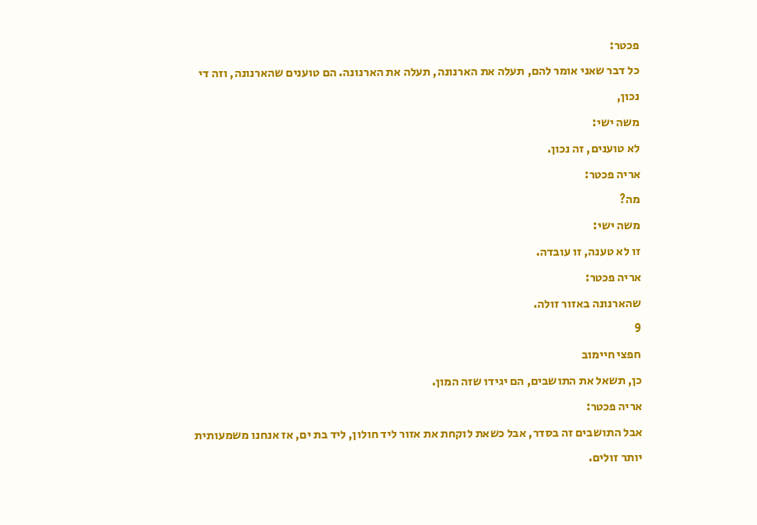פכטר:
כל דבר שאני אומר להם, תעלה את הארנונה, תעלה את הארנונה. הם טוענים שהארנונה, וזה די
נכון,
משה ישי:
לא טוענים, זה נכון.
אריה פכטר:
מה?
משה ישי:
זו לא טענה, זו עובדה.
אריה פכטר:
שהארנונה באזור זולה.
9
חפצי חיימוב
כן, תשאל את התושבים, הם יגידו שזה המון.
אריה פכטר:
אבל התושבים זה בסדר, אבל כשאת לוקחת את אזור ליד חולון, ליד בת ים, אז אנחנו משמעותית
יותר זולים.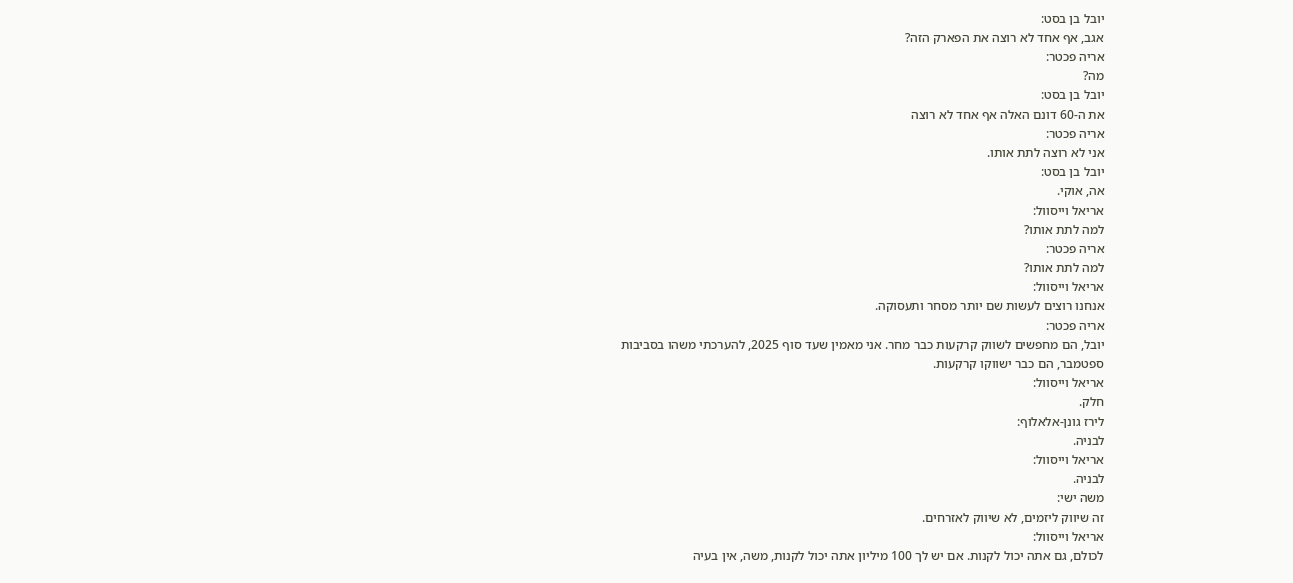יובל בן בסט:
אגב, אף אחד לא רוצה את הפארק הזה?
אריה פכטר:
מה?
יובל בן בסט:
את ה-60 דונם האלה אף אחד לא רוצה
אריה פכטר:
אני לא רוצה לתת אותו.
יובל בן בסט:
אה, אוקי.
אריאל וייסוול:
למה לתת אותו?
אריה פכטר:
למה לתת אותו?
אריאל וייסוול:
אנחנו רוצים לעשות שם יותר מסחר ותעסוקה.
אריה פכטר:
יובל, הם מחפשים לשווק קרקעות כבר מחר. אני מאמין שעד סוף 2025, להערכתי משהו בסביבות
ספטמבר, הם כבר ישווקו קרקעות.
אריאל וייסוול:
חלק.
לירז גונן-אלאלוף:
לבניה.
אריאל וייסוול:
לבניה.
משה ישי:
זה שיווק ליזמים, לא שיווק לאזרחים.
אריאל וייסוול:
לכולם, גם אתה יכול לקנות. אם יש לך 100 מיליון אתה יכול לקנות, משה, אין בעיה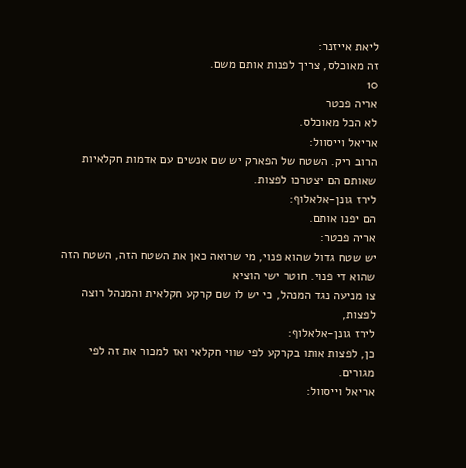ליאת אייזנר:
זה מאוכלס, צריך לפנות אותם משם.
10
אריה פכטר
לא הכל מאוכלס.
אריאל וייסוול:
הרוב ריק. השטח של הפארק יש שם אנשים עם אדמות חקלאיות שאותם הם יצטרכו לפצות.
לירז גונן-אלאלוף:
הם יפנו אותם.
אריה פכטר:
יש שטח גדול שהוא פנוי, מי שרואה כאן את השטח הזה, השטח הזה שהוא די פנוי. חוטר ישי הוציא
צו מניעה נגד המנהל, כי יש לו שם קרקע חקלאית והמנהל רוצה לפצות,
לירז גונן-אלאלוף:
כן, לפצות אותו בקרקע לפי שווי חקלאי ואז למכור את זה לפי מגורים.
אריאל וייסוול: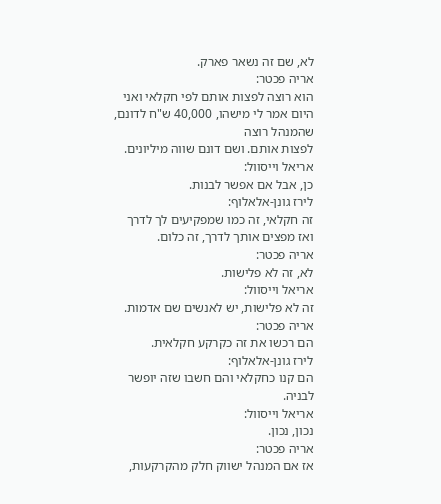לא, שם זה נשאר פארק.
אריה פכטר:
הוא רוצה לפצות אותם לפי חקלאי ואני היום אמר לי מישהו, 40,000 ש"ח לדונם, שהמנהל רוצה
לפצות אותם. ושם דונם שווה מיליונים.
אריאל וייסוול:
כן, אבל אם אפשר לבנות.
לירז גונן-אלאלוף:
זה חקלאי, זה כמו שמפקיעים לך לדרך ואז מפצים אותך לדרך, זה כלום.
אריה פכטר:
לא, זה לא פלישות.
אריאל וייסוול:
זה לא פלישות, יש לאנשים שם אדמות.
אריה פכטר:
הם רכשו את זה כקרקע חקלאית.
לירז גונן-אלאלוף:
הם קנו כחקלאי והם חשבו שזה יופשר לבניה.
אריאל וייסוול:
נכון, נכון.
אריה פכטר:
אז אם המנהל ישווק חלק מהקרקעות,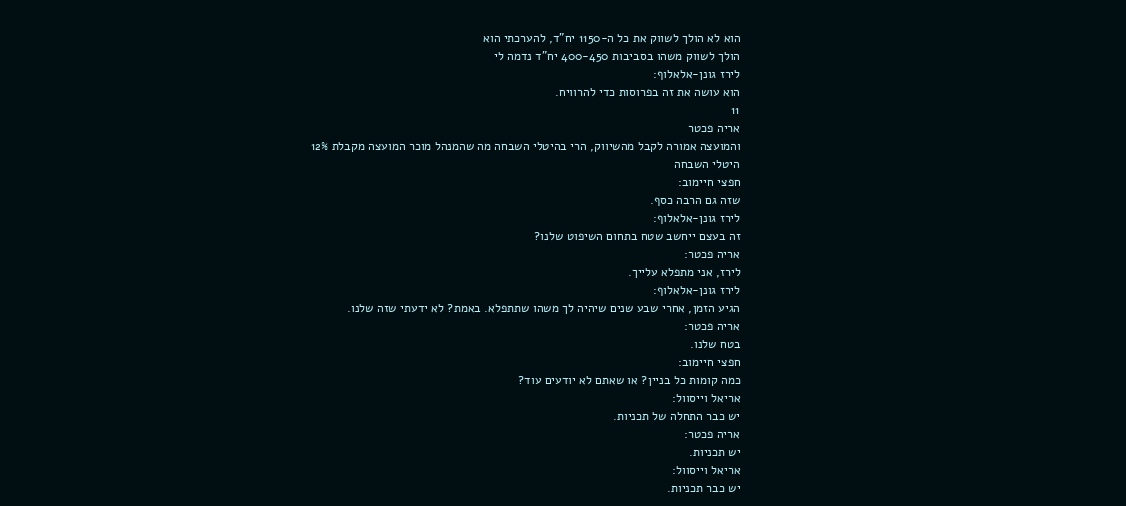הוא לא הולך לשווק את כל ה-1150 יח"ד, להערכתי הוא
הולך לשווק משהו בסביבות 400-450 יח"ד נדמה לי
לירז גונן-אלאלוף:
הוא עושה את זה בפרוסות כדי להרוויח.
11
אריה פכטר
והמועצה אמורה לקבל מהשיווק, הרי בהיטלי השבחה מה שהמנהל מוכר המועצה מקבלת 12%
היטלי השבחה
חפצי חיימוב:
שזה גם הרבה כסף.
לירז גונן-אלאלוף:
זה בעצם ייחשב שטח בתחום השיפוט שלנו?
אריה פכטר:
לירז, אני מתפלא עלייך.
לירז גונן-אלאלוף:
הגיע הזמן, אחרי שבע שנים שיהיה לך משהו שתתפלא. באמת? לא ידעתי שזה שלנו.
אריה פכטר:
בטח שלנו.
חפצי חיימוב:
כמה קומות כל בניין? או שאתם לא יודעים עוד?
אריאל וייסוול:
יש כבר התחלה של תכניות.
אריה פכטר:
יש תכניות.
אריאל וייסוול:
יש כבר תכניות.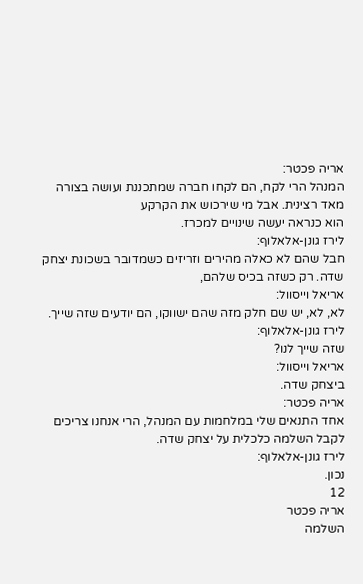אריה פכטר:
המנהל הרי לקח, הם לקחו חברה שמתכננת ועושה בצורה מאד רצינית. אבל מי שירכוש את הקרקע
הוא כנראה יעשה שינויים למכרז.
לירז גונן-אלאלוף:
חבל שהם לא כאלה מהירים וזריזים כשמדובר בשכונת יצחק שדה. רק כשזה בכיס שלהם,
אריאל וייסוול:
לא, לא, יש שם חלק מזה שהם ישווקו, הם יודעים שזה שייך.
לירז גונן-אלאלוף:
שזה שייך לנו?
אריאל וייסוול:
ביצחק שדה.
אריה פכטר:
אחד התנאים שלי במלחמות עם המנהל, הרי אנחנו צריכים לקבל השלמה כלכלית על יצחק שדה.
לירז גונן-אלאלוף:
נכון.
12
אריה פכטר
השלמה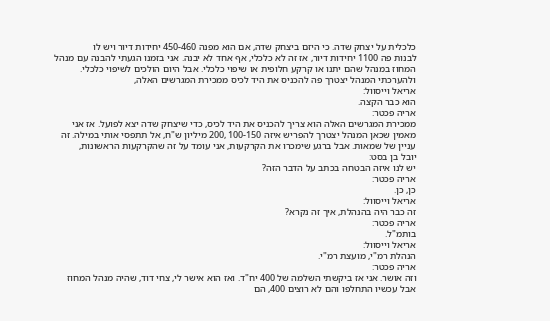כלכלית על יצחק שדה. כי היזם ביצחק שדה, אם הוא מפנה 450-460 יחידות דיור ויש לו
לבנות פה 1100 יחידות דיור, אז זה לא כלכלי, אף אחד לא יבנה. אני בזמנו הגעתי להבנה עם מנהל
המחוז במנהל שהם יתנו או קרקע חלופית או שיפוי כלכלי. אבל היום הולכים לשיפוי כלכלי.
ולהערכתי המנהל יצטרך פה להכניס את היד לכיס ממכירת המגרשים האלה,
אריאל וייסוול:
הוא כבר הקצה.
אריה פכטר:
ממכירת המגרשים האלה הוא צריך להכניס את היד לכיס, כדי שיצחק שדה יצא לפועל. אז אני
מאמין שכאן המנהל יצטרך להפריש איזה 100-150 ,200 מיליון ש"ח, אל תתפסי אותי במילה. זה
עניין של שמאות. אבל ברגע שימכרו את הקרקעות, אני עומד על זה שהקרקעות הראשונות,
יובל בן בסט:
יש לנו איזה הבטחה בכתב על הדבר הזה?
אריה פכטר:
כן, כן.
אריאל וייסוול:
זה כבר היה בהנהלת, איך זה נקרא?
אריה פכטר:
בותמ"ל.
אריאל וייסוול:
הנהלת רמ"י, מועצת רמ"י.
אריה פכטר:
וזה אושר. אני אז ביקשתי השלמה של 400 יח"ד. ואז הוא אישר לי, צחי דוד, שהיה מנהל המחוז
אבל עכשיו התחלפו והם לא רוצים 400, הם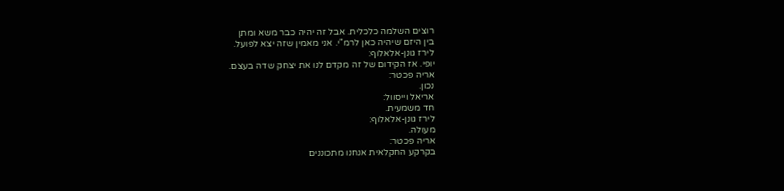רוצים השלמה כלכלית. אבל זה יהיה כבר משא ומתן
בין היזם שיהיה כאן לרמ"י. אני מאמין שזה יצא לפועל.
לירז גונן-אלאלוף:
יופי. אז הקידום של זה מקדם לנו את יצחק שדה בעצם.
אריה פכטר:
נכון.
אריאל וייסוול:
חד משמעית.
לירז גונן-אלאלוף:
מעולה.
אריה פכטר:
בקרקע החקלאית אנחנו מתכוננים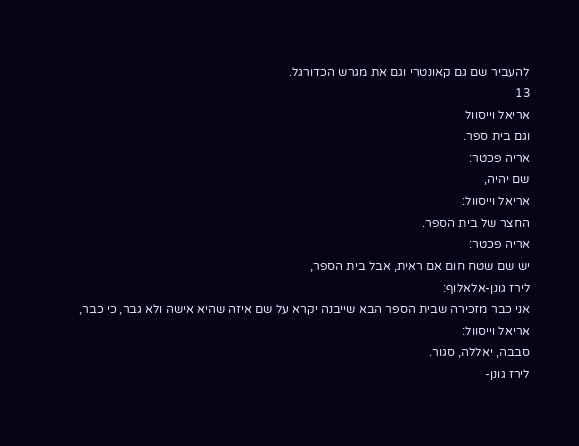להעביר שם גם קאונטרי וגם את מגרש הכדורגל.
13
אריאל וייסוול
וגם בית ספר.
אריה פכטר:
שם יהיה,
אריאל וייסוול:
החצר של בית הספר.
אריה פכטר:
יש שם שטח חום אם ראית, אבל בית הספר,
לירז גונן-אלאלוף:
אני כבר מזכירה שבית הספר הבא שייבנה יקרא על שם איזה שהיא אישה ולא גבר, כי כבר,
אריאל וייסוול:
סבבה, יאללה, סגור.
לירז גונן-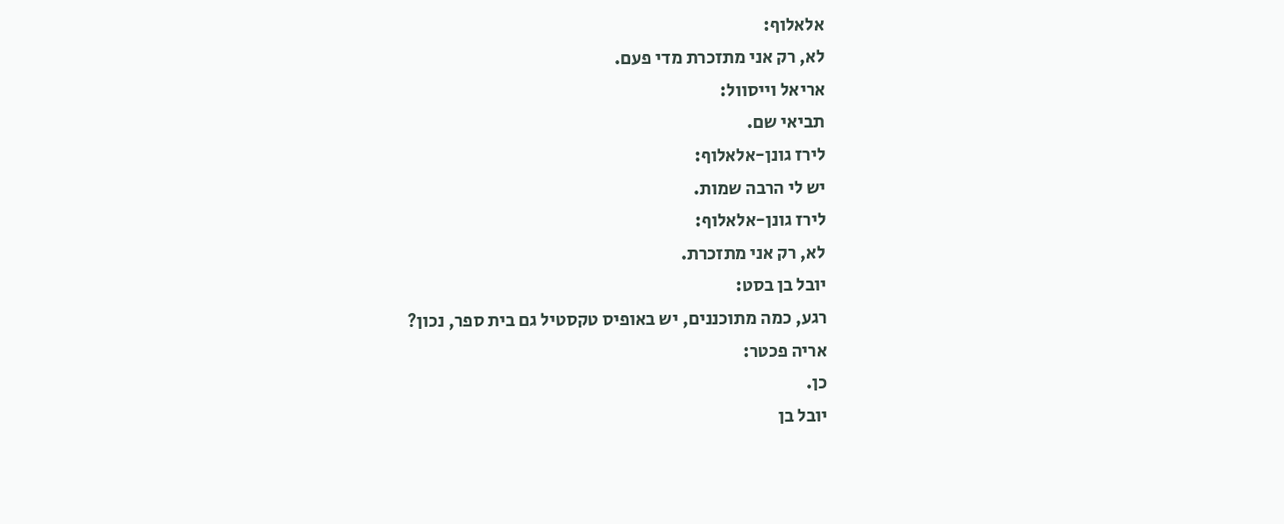אלאלוף:
לא, רק אני מתזכרת מדי פעם.
אריאל וייסוול:
תביאי שם.
לירז גונן-אלאלוף:
יש לי הרבה שמות.
לירז גונן-אלאלוף:
לא, רק אני מתזכרת.
יובל בן בסט:
רגע, כמה מתוכננים, יש באופיס טקסטיל גם בית ספר, נכון?
אריה פכטר:
כן.
יובל בן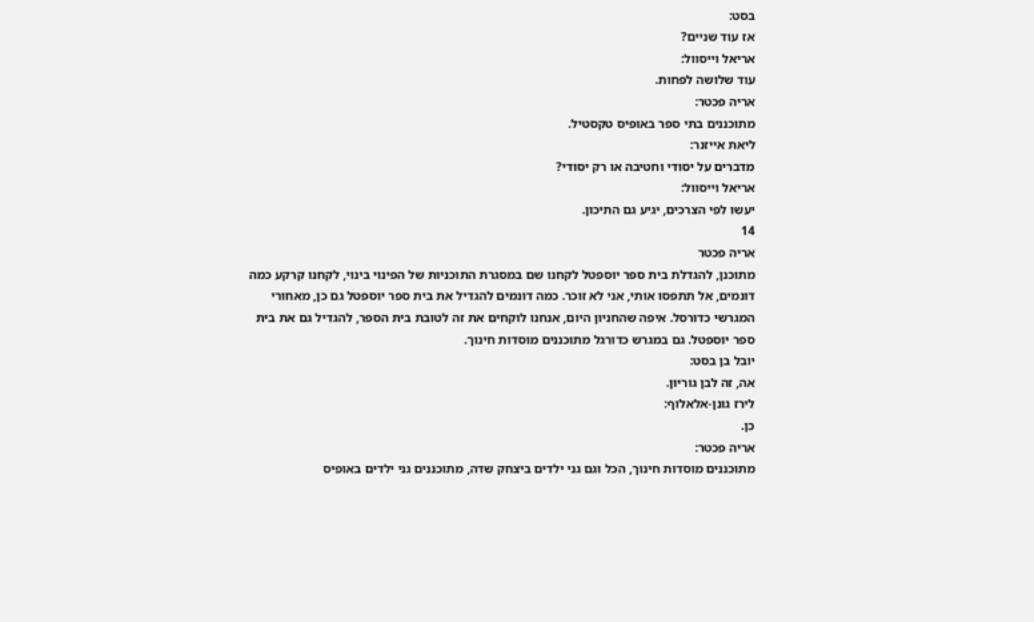בסט:
אז עוד שניים?
אריאל וייסוול:
עוד שלושה לפחות.
אריה פכטר:
מתוכננים בתי ספר באופיס טקסטיל.
ליאת אייזנר:
מדברים על יסודי וחטיבה או רק יסודי?
אריאל וייסוול:
יעשו לפי הצרכים, יגיע גם התיכון.
14
אריה פכטר
מתוכנן, להגדלת בית ספר יוספטל לקחנו שם במסגרת התוכניות של הפינוי בינוי, לקחנו קרקע כמה
דונמים, אל תתפסו אותי, אני לא זוכר. כמה דונמים להגדיל את בית ספר יוספטל גם כן, מאחורי
המגרשי כדורסל. איפה שהחניון היום, אנחנו לוקחים את זה לטובת בית הספר, להגדיל גם את בית
ספר יוספטל. גם במגרש כדורגל מתוכננים מוסדות חינוך.
יובל בן בסט:
אה, זה לבן גוריון.
לירז גונן-אלאלוף:
כן.
אריה פכטר:
מתוכננים מוסדות חינוך, הכל וגם גני ילדים ביצחק שדה, מתוכננים גני ילדים באופיס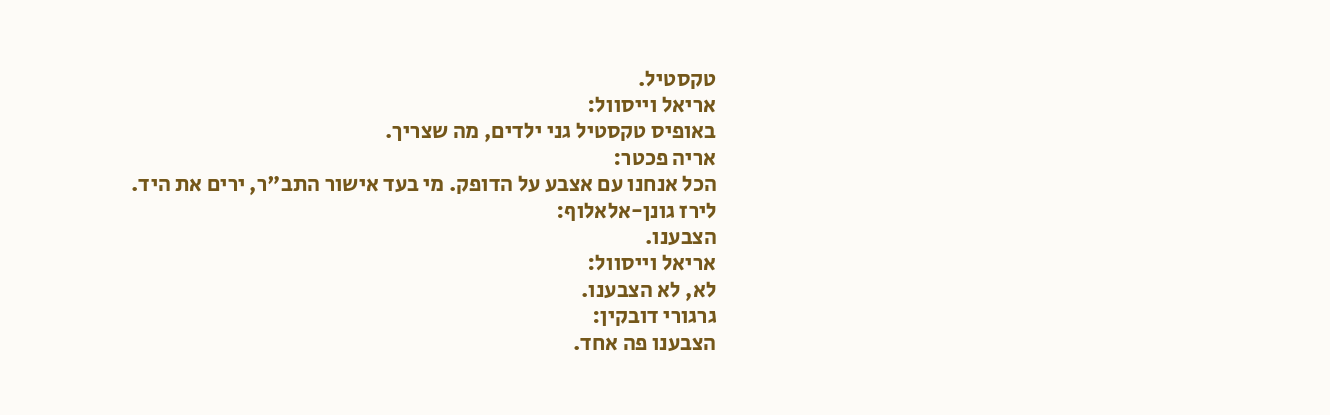טקסטיל.
אריאל וייסוול:
באופיס טקסטיל גני ילדים, מה שצריך.
אריה פכטר:
הכל אנחנו עם אצבע על הדופק. מי בעד אישור התב"ר, ירים את היד.
לירז גונן-אלאלוף:
הצבענו.
אריאל וייסוול:
לא, לא הצבענו.
גרגורי דובקין:
הצבענו פה אחד.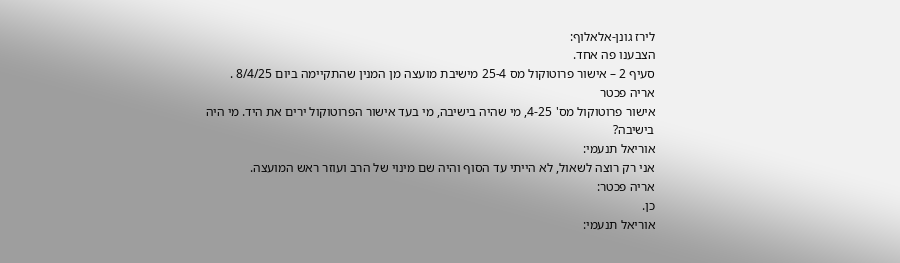לירז גונן-אלאלוף:
הצבענו פה אחד.
סעיף 2 – אישור פרוטוקול מס 25-4 מישיבת מועצה מן המנין שהתקיימה ביום 8/4/25 .
אריה פכטר
אישור פרוטוקול מס' 4-25, מי שהיה בישיבה, מי בעד אישור הפרוטוקול ירים את היד. מי היה
בישיבה?
אוריאל תנעמי:
אני רק רוצה לשאול, לא הייתי עד הסוף והיה שם מינוי של הרב ועוזר ראש המועצה.
אריה פכטר:
כן.
אוריאל תנעמי: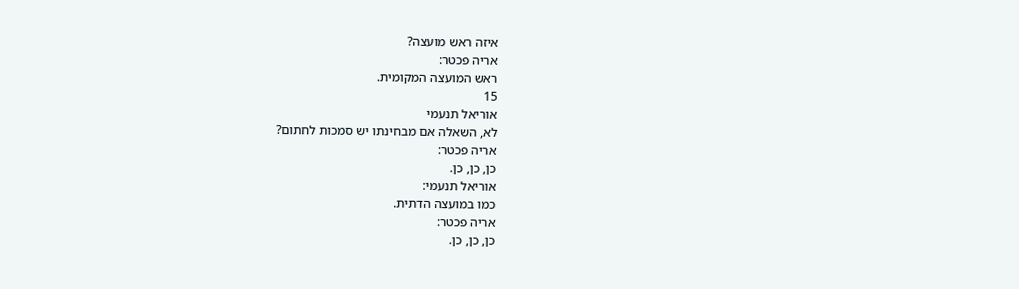איזה ראש מועצה?
אריה פכטר:
ראש המועצה המקומית.
15
אוריאל תנעמי
לא, השאלה אם מבחינתו יש סמכות לחתום?
אריה פכטר:
כן, כן, כן.
אוריאל תנעמי:
כמו במועצה הדתית.
אריה פכטר:
כן, כן, כן.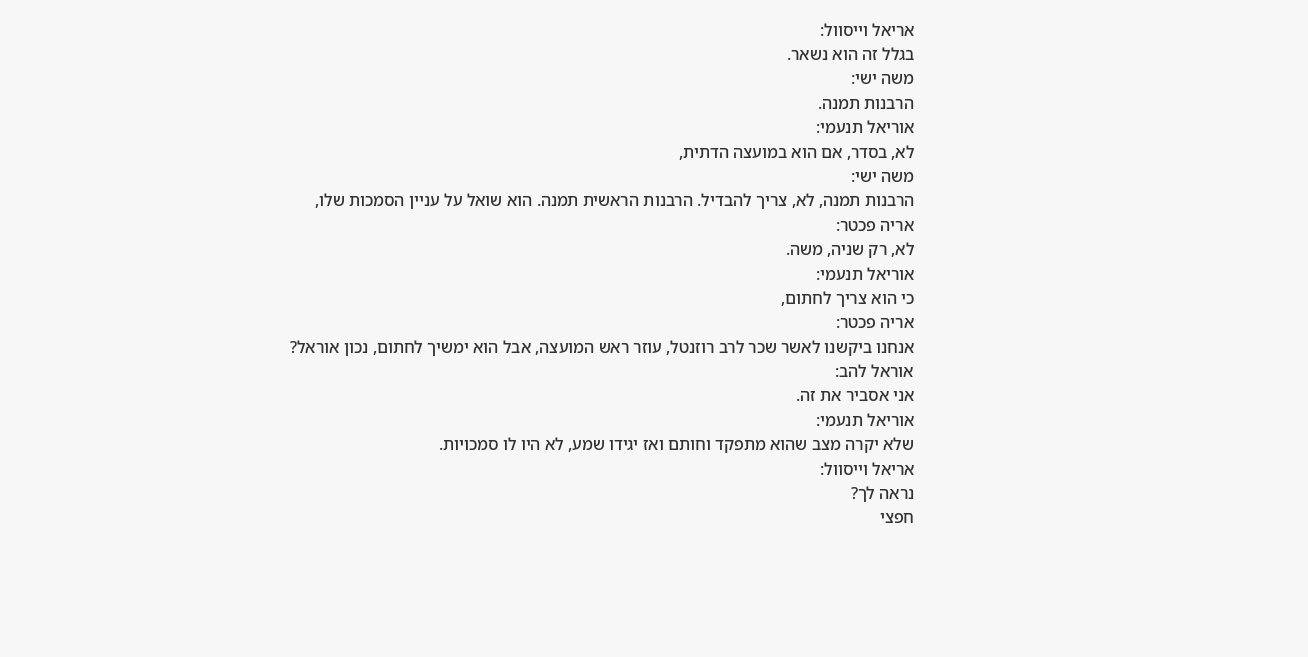אריאל וייסוול:
בגלל זה הוא נשאר.
משה ישי:
הרבנות תמנה.
אוריאל תנעמי:
לא, בסדר, אם הוא במועצה הדתית,
משה ישי:
הרבנות תמנה, לא, צריך להבדיל. הרבנות הראשית תמנה. הוא שואל על עניין הסמכות שלו,
אריה פכטר:
לא, רק שניה, משה.
אוריאל תנעמי:
כי הוא צריך לחתום,
אריה פכטר:
אנחנו ביקשנו לאשר שכר לרב רוזנטל, עוזר ראש המועצה, אבל הוא ימשיך לחתום, נכון אוראל?
אוראל להב:
אני אסביר את זה.
אוריאל תנעמי:
שלא יקרה מצב שהוא מתפקד וחותם ואז יגידו שמע, לא היו לו סמכויות.
אריאל וייסוול:
נראה לך?
חפצי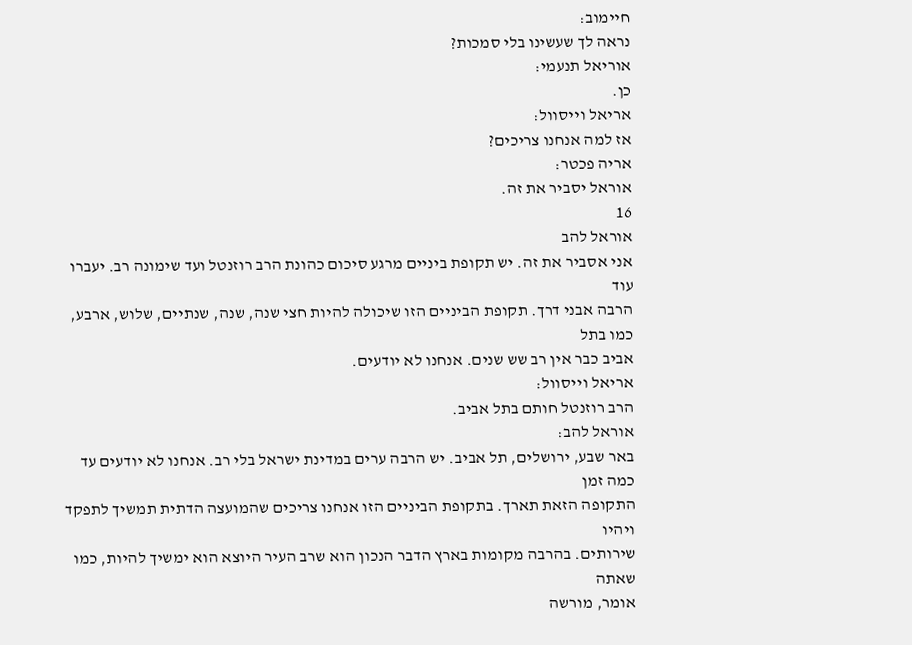חיימוב:
נראה לך שעשינו בלי סמכות?
אוריאל תנעמי:
כן.
אריאל וייסוול:
אז למה אנחנו צריכים?
אריה פכטר:
אוראל יסביר את זה.
16
אוראל להב
אני אסביר את זה. יש תקופת ביניים מרגע סיכום כהונת הרב רוזנטל ועד שימונה רב. יעברו עוד
הרבה אבני דרך. תקופת הביניים הזו שיכולה להיות חצי שנה, שנה, שנתיים, שלוש, ארבע, כמו בתל
אביב כבר אין רב שש שנים. אנחנו לא יודעים.
אריאל וייסוול:
הרב רוזנטל חותם בתל אביב.
אוראל להב:
באר שבע, ירושלים, תל אביב. יש הרבה ערים במדינת ישראל בלי רב. אנחנו לא יודעים עד כמה זמן
התקופה הזאת תארך. בתקופת הביניים הזו אנחנו צריכים שהמועצה הדתית תמשיך לתפקד ויהיו
שירותים. בהרבה מקומות בארץ הדבר הנכון הוא שרב העיר היוצא הוא ימשיך להיות, כמו שאתה
אומר, מורשה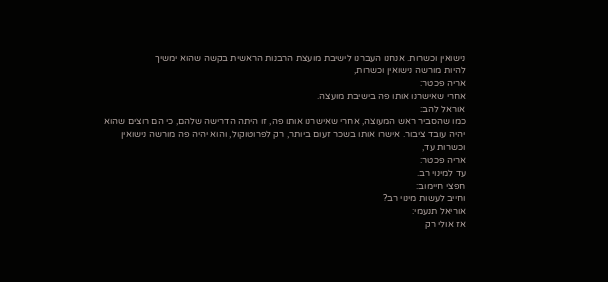נישואין וכשרות. אנחנו העברנו לישיבת מועצת הרבנות הראשית בקשה שהוא ימשיך
להיות מורשה נישואין וכשרות,
אריה פכטר:
אחרי שאישרנו אותו פה בישיבת מועצה.
אוראל להב:
כמו שהסביר ראש המעוצה, אחרי שאישרנו אותו פה, זו היתה הדרישה שלהם, כי הם רוצים שהוא
יהיה עובד ציבור. אישרו אותו בשכר זעום ביותר, רק לפרוטוקול, והוא יהיה פה מורשה נישואין
וכשרות עד,
אריה פכטר:
עד למינוי רב.
חפצי חיימוב:
וחייב לעשות מינוי רב?
אוריאל תנעמי:
אז אולי רק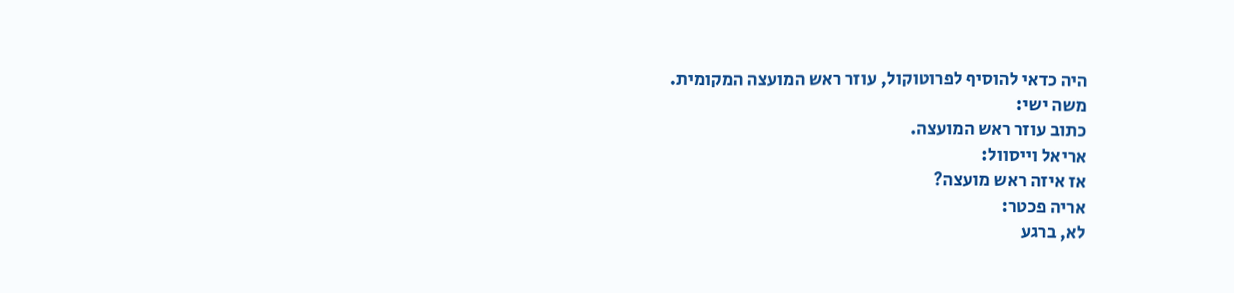היה כדאי להוסיף לפרוטוקול, עוזר ראש המועצה המקומית.
משה ישי:
כתוב עוזר ראש המועצה.
אריאל וייסוול:
אז איזה ראש מועצה?
אריה פכטר:
לא, ברגע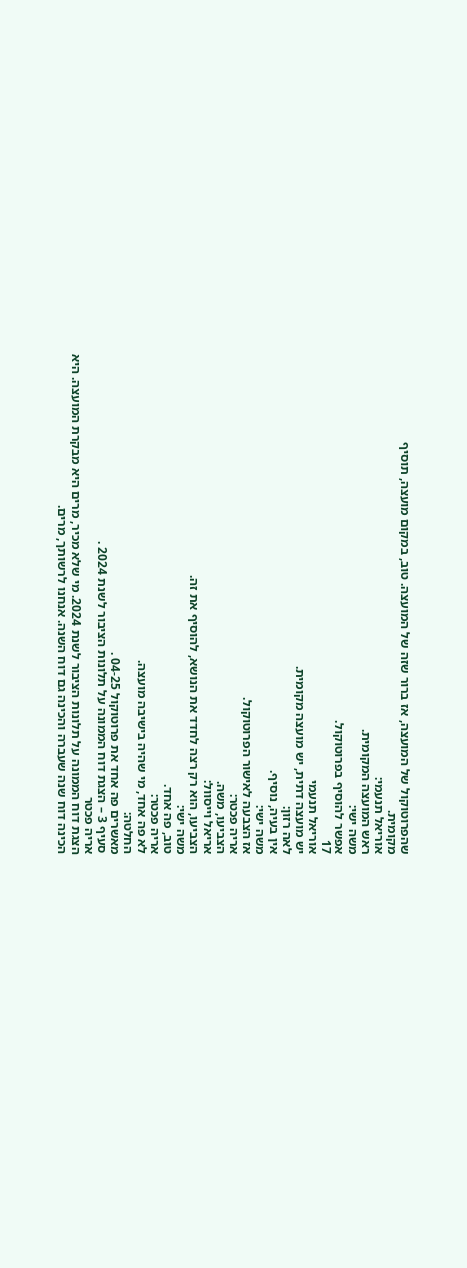שהפרוטוקול של המועצה, אז ברור שזה של המועצה. טוב, במקום מועצה, תוסיף
מקומית.
אוריאל תנעמי:
ראש המועצה המקומית.
משה ישי:
אפשר להוסיף בפרוטוקול.
17
אוריאל תנעמי
יש מועצה דתית, יש מועצה מקומית.
לאה רזון:
אין בעיה, נוסיף.
משה ישי:
אז הצבעה לאישור הפרוטוקול.
אריה פכטר:
הצביעו, משה.
אריאל וייסוול:
הצביעו, הוא רק רצה לחדד את הנושא, להוסיף את זה.
משה ישי:
טוב, פה אחד.
אריה פכטר:
לא פה אחד, מי שהיה בישיבה מועצה.
החלטה:
מאשרים פה אחד את פרוטוקול 04-25 .
סעיף 3 – הצגת דוח הממונה על תלונות הציבור לשנת 2024 .
אריה פכטר
הצגת דוח הממונה על תלונות הציבור לשנת 2024. מי שלא מכיר, מרים היא מבקרת המועצה. היא
הכינה דוח שנה שעברה והכינה גם דוח השנה. אנחנו לרשותך, מרים.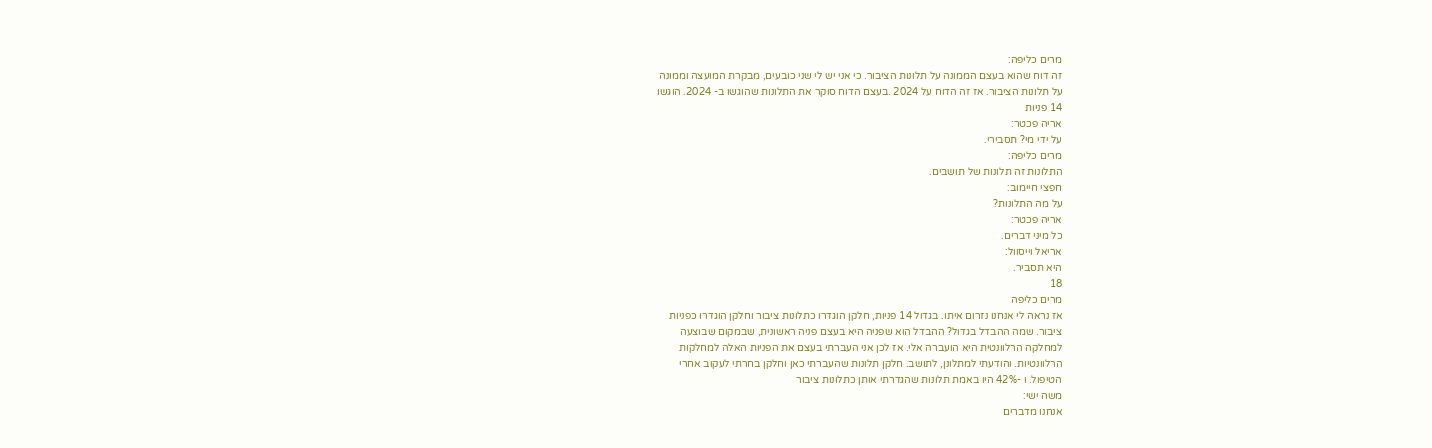מרים כליפה:
זה דוח שהוא בעצם הממונה על תלונות הציבור. כי אני יש לי שני כובעים, מבקרת המועצה וממונה
על תלונות הציבור. אז זה הדוח על 2024 .בעצם הדוח סוקר את התלונות שהוגשו ב- 2024. הוגשו
14 פניות
אריה פכטר:
על ידי מי? תסבירי.
מרים כליפה:
התלונות זה תלונות של תושבים.
חפצי חיימוב:
על מה התלונות?
אריה פכטר:
כל מיני דברים.
אריאל וייסוול:
היא תסביר.
18
מרים כליפה
אז נראה לי אנחנו נזרום איתו. בגדול 14 פניות, חלקן הוגדרו כתלונות ציבור וחלקן הוגדרו כפניות
ציבור. שמה ההבדל בגדול? ההבדל הוא שפניה היא בעצם פניה ראשונית, שבמקום שבוצעה
למחלקה הרלוונטית היא הועברה אלי. אז לכן אני העברתי בעצם את הפניות האלה למחלקות
הרלוונטיות. והודעתי למתלונן, לתושב. חלקן תלונות שהעברתי כאן וחלקן בחרתי לעקוב אחרי
הטיפול. ו -42% היו באמת תלונות שהגדרתי אותן כתלונות ציבור
משה ישי:
אנחנו מדברים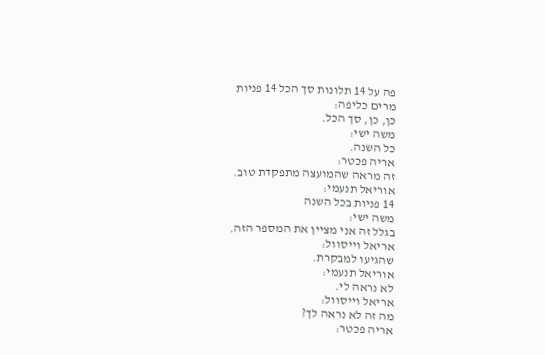פה על 14 תלונות סך הכל 14 פניות
מרים כליפה:
כן, כן, סך הכל.
משה ישי:
כל השנה.
אריה פכטר:
זה מראה שהמועצה מתפקדת טוב.
אוריאל תנעמי:
14 פניות בכל השנה
משה ישי:
בגלל זה אני מציין את המספר הזה.
אריאל וייסוול:
שהגיעו למבקרת.
אוריאל תנעמי:
לא נראה לי.
אריאל וייסוול:
מה זה לא נראה לך?
אריה פכטר: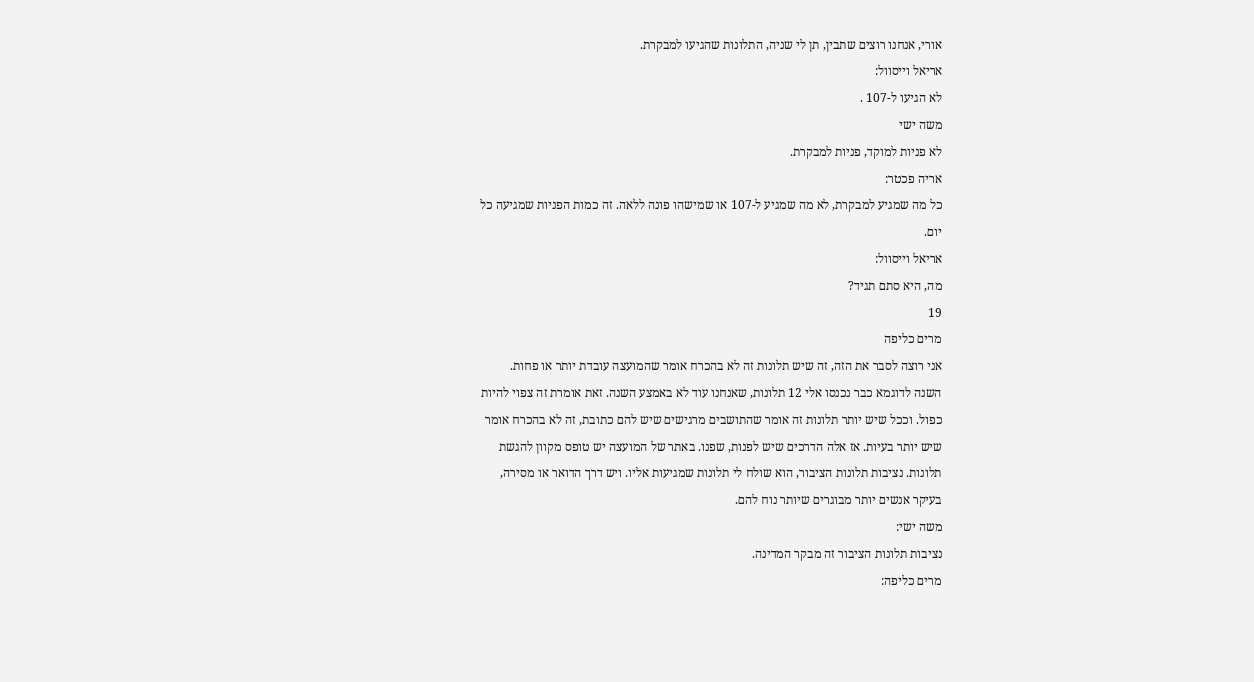אורי, אנחנו רוצים שתבין, תן לי שניה, התלונות שהגיעו למבקרת.
אריאל וייסוול:
לא הגיעו ל-107 .
משה ישי
לא פניות למוקד, פניות למבקרת.
אריה פכטר:
כל מה שמגיע למבקרת, לא מה שמגיע ל-107 או שמישהו פונה ללאה. זה כמות הפניות שמגיעה כל
יום.
אריאל וייסוול:
מה, היא סתם תגיד?
19
מרים כליפה
אני רוצה לסבר את הזה, זה שיש תלונות זה לא בהכרח אומר שהמועצה עובדת יותר או פחות.
השנה לדוגמא כבר נכנסו אלי 12 תלונות, שאנחנו עוד לא באמצע השנה. זאת אומרת זה צפוי להיות
כפול. וככל שיש יותר תלונות זה אומר שהתושבים מרגישים שיש להם כתובת, זה לא בהכרח אומר
שיש יותר בעיות. אז אלה הדרכים שיש לפנות, שפנו. באתר של המועצה יש טופס מקוון להגשת
תלונות. נציבות תלונות הציבור, הוא שולח לי תלונות שמגיעות אליו. ויש דרך הדואר או מסירה,
בעיקר אנשים יותר מבוגרים שיותר נוח להם.
משה ישי:
נציבות תלונות הציבור זה מבקר המדינה.
מרים כליפה: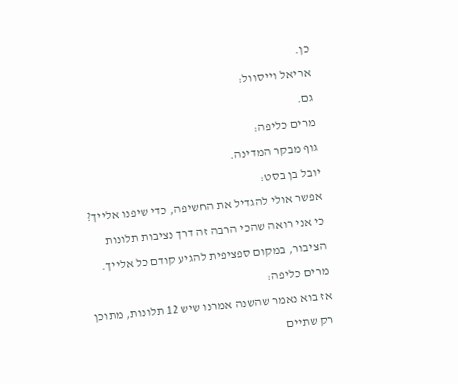כן.
אריאל וייסוול:
גם.
מרים כליפה:
גוף מבקר המדינה.
יובל בן בסט:
אפשר אולי להגדיל את החשיפה, כדי שיפנו אלייך? כי אני רואה שהכי הרבה זה דרך נציבות תלונות
הציבור, במקום ספציפית להגיע קודם כל אלייך.
מרים כליפה:
אז בוא נאמר שהשנה אמרנו שיש 12 תלונות, מתוכן רק שתיים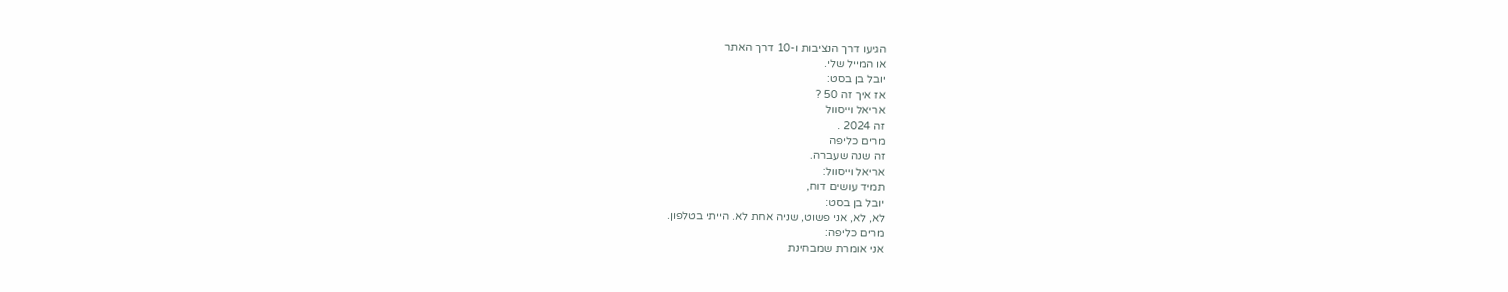הגיעו דרך הנציבות ו-10 דרך האתר
או המייל שלי.
יובל בן בסט:
אז איך זה 50 ?
אריאל וייסוול
זה 2024 .
מרים כליפה
זה שנה שעברה.
אריאל וייסוול:
תמיד עושים דוח,
יובל בן בסט:
לא, לא, אני פשוט, שניה אחת לא. הייתי בטלפון.
מרים כליפה:
אני אומרת שמבחינת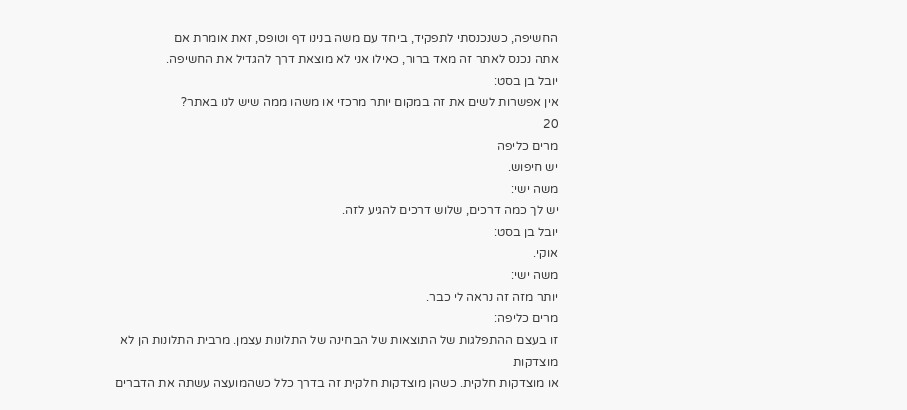החשיפה, כשנכנסתי לתפקיד, ביחד עם משה בנינו דף וטופס, זאת אומרת אם
אתה נכנס לאתר זה מאד ברור, כאילו אני לא מוצאת דרך להגדיל את החשיפה.
יובל בן בסט:
אין אפשרות לשים את זה במקום יותר מרכזי או משהו ממה שיש לנו באתר?
20
מרים כליפה
יש חיפוש.
משה ישי:
יש לך כמה דרכים, שלוש דרכים להגיע לזה.
יובל בן בסט:
אוקי.
משה ישי:
יותר מזה זה נראה לי כבר.
מרים כליפה:
זו בעצם ההתפלגות של התוצאות של הבחינה של התלונות עצמן. מרבית התלונות הן לא מוצדקות
או מוצדקות חלקית. כשהן מוצדקות חלקית זה בדרך כלל כשהמועצה עשתה את הדברים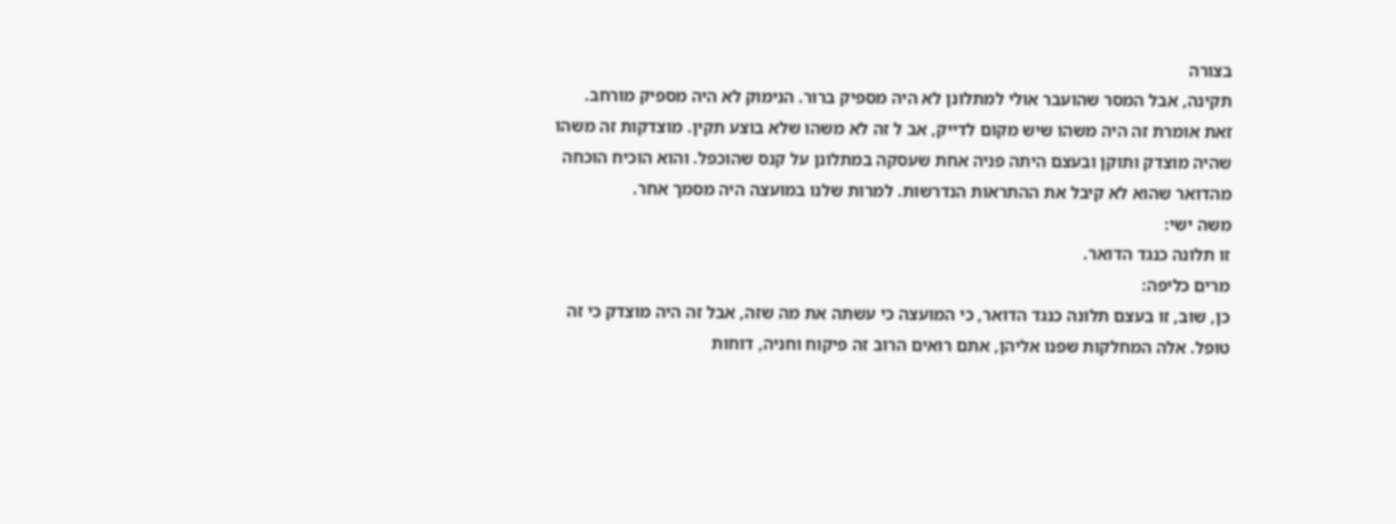בצורה
תקינה, אבל המסר שהועבר אולי למתלונן לא היה מספיק ברור. הנימוק לא היה מספיק מורחב.
זאת אומרת זה היה משהו שיש מקום לדייק, אב ל זה לא משהו שלא בוצע תקין. מוצדקות זה משהו
שהיה מוצדק ותוקן ובעצם היתה פניה אחת שעסקה במתלונן על קנס שהוכפל. והוא הוכיח הוכחה
מהדואר שהוא לא קיבל את ההתראות הנדרשות. למרות שלנו במועצה היה מסמך אחר.
משה ישי:
זו תלונה כנגד הדואר.
מרים כליפה:
כן, שוב, זו בעצם תלונה כנגד הדואר, כי המועצה כי עשתה את מה שזה, אבל זה היה מוצדק כי זה
טופל. אלה המחלקות שפנו אליהן, אתם רואים הרוב זה פיקוח וחניה, דוחות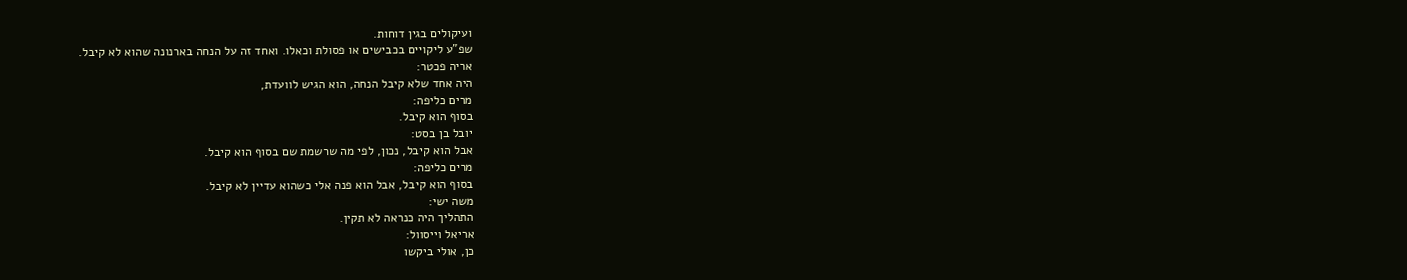ועיקולים בגין דוחות.
שפ"ע ליקויים בכבישים או פסולת וכאלו. ואחד זה על הנחה בארנונה שהוא לא קיבל.
אריה פכטר:
היה אחד שלא קיבל הנחה, הוא הגיש לוועדת,
מרים כליפה:
בסוף הוא קיבל.
יובל בן בסט:
אבל הוא קיבל, נכון, לפי מה שרשמת שם בסוף הוא קיבל.
מרים כליפה:
בסוף הוא קיבל, אבל הוא פנה אלי כשהוא עדיין לא קיבל.
משה ישי:
התהליך היה כנראה לא תקין.
אריאל וייסוול:
כן, אולי ביקשו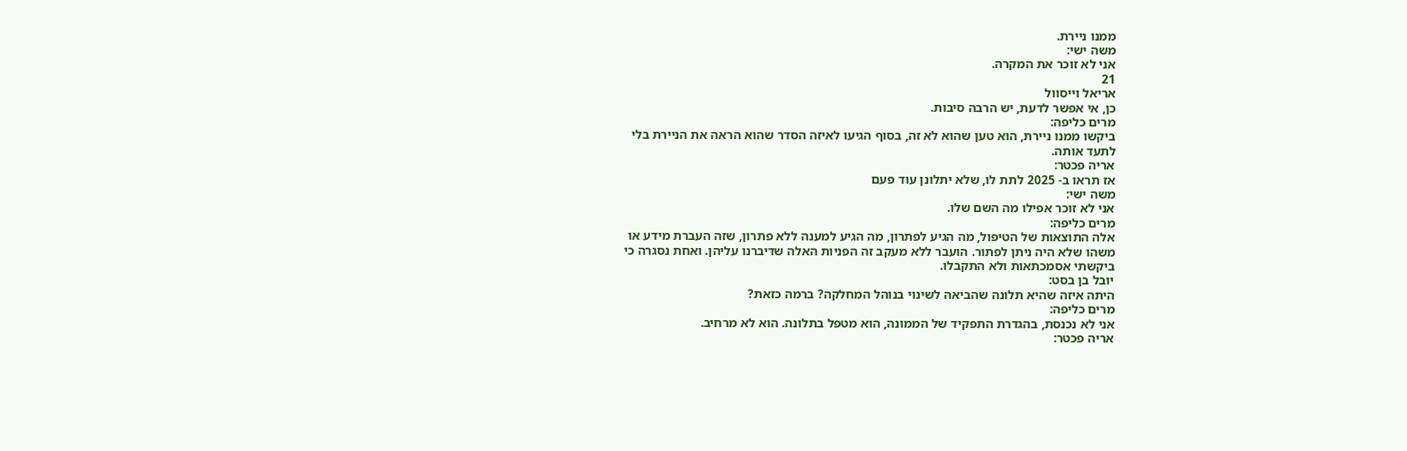ממנו ניירת.
משה ישי:
אני לא זוכר את המקרה.
21
אריאל וייסוול
כן, אי אפשר לדעת, יש הרבה סיבות.
מרים כליפה:
ביקשו ממנו ניירת, הוא טען שהוא לא זה, בסוף הגיעו לאיזה הסדר שהוא הראה את הניירת בלי
לתעד אותה.
אריה פכטר:
אז תראו ב- 2025 לתת לו, שלא יתלונן עוד פעם
משה ישי:
אני לא זוכר אפילו מה השם שלו.
מרים כליפה:
אלה התוצאות של הטיפול, מה הגיע לפתרון, מה הגיע למענה ללא פתרון, שזה העברת מידע או
משהו שלא היה ניתן לפתור. הועבר ללא מעקב זה הפניות האלה שדיברנו עליהן. ואחת נסגרה כי
ביקשתי אסמכתאות ולא התקבלו.
יובל בן בסט:
היתה איזה שהיא תלונה שהביאה לשינוי בנוהל המחלקה? ברמה כזאת?
מרים כליפה:
אני לא נכנסת, בהגדרת התפקיד של הממונה, הוא מטפל בתלונה. הוא לא מרחיב.
אריה פכטר: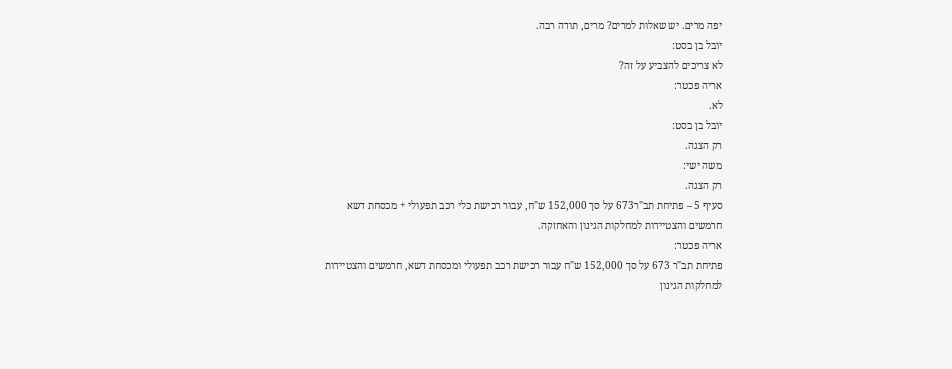יפה מרים. יש שאלות למרים? מרים, תודה רבה.
יובל בן בסט:
לא צריכים להצביע על זה?
אריה פכטר:
לא.
יובל בן בסט:
רק הצגה.
משה ישי:
רק הצגה.
סעיף 5 – פתיחת תב"ר673 על סך 152,000 ש"ח, עבור רכישת כלי רכב תפעולי + מכסחת דשא
חרמשים והצטיידות למחלקות הגינון והאחזקה.
אריה פכטר:
פתיחת תב"ר 673 על סך 152,000 ש"ח עבור רכישת רכב תפעולי ומכסחת דשא, חרמשים והצטיידות
למחלקות הגינון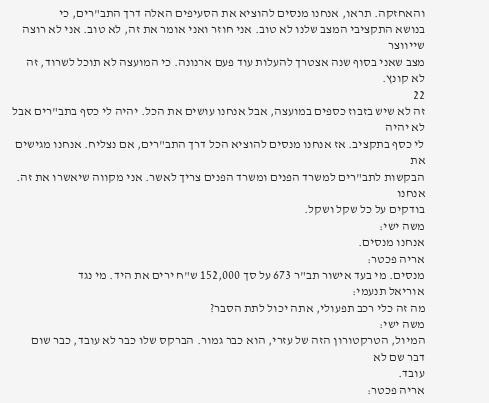והאחזקה. תראו, אנחנו מנסים להוציא את הסעיפים האלה דרך התב"רים, כי
בנושא התקציבי המצב שלנו לא טוב. אני חוזר ואני אומר את זה, לא טוב. אני לא רוצה שייווצר
מצב שאני בסוף שנה אצטרך להעלות עוד פעם ארנונה. כי המועצה לא תוכל לשרוד, זה לא קונץ.
22
זה לא שיש בזבוז כספים במועצה, אבל אנחנו עושים את הכל. יהיה לי כסף בתב"רים אבל לא יהיה
לי כסף בתקציב. אז אנחנו מנסים להוציא הכל דרך התב"רים, אם נצליח. אנחנו מגישים את
הבקשות לתב"רים למשרד הפנים ומשרד הפנים צריך לאשר. אני מקווה שיאשרו את זה. אנחנו
בודקים על כל שקל ושקל.
משה ישי:
אנחנו מנסים.
אריה פכטר:
מנסים. מי בעד אישור תב"ר 673 על סך 152,000 ש"ח ירים את היד. מי נגד
אוריאל תנעמי:
מה זה כלי רכב תפעולי, אתה יכול לתת הסבר?
משה ישי:
המיול, הטרקטורון הזה של עזרי, הוא כבר גמור. הברקס שלו כבר לא עובד, כבר שום דבר שם לא
עובד.
אריה פכטר: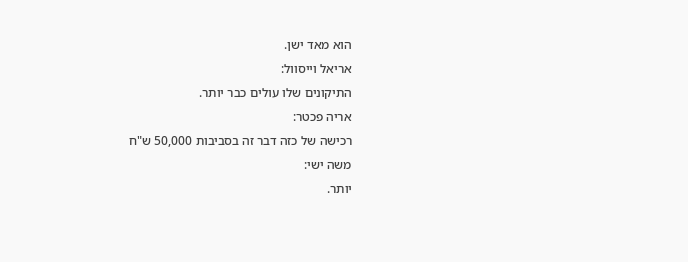הוא מאד ישן.
אריאל וייסוול:
התיקונים שלו עולים כבר יותר.
אריה פכטר:
רכישה של כזה דבר זה בסביבות 50,000 ש"ח
משה ישי:
יותר.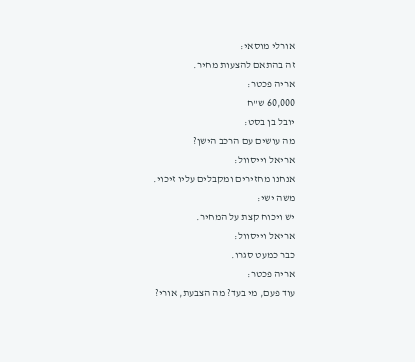אורלי מוסאי:
זה בהתאם להצעות מחיר.
אריה פכטר:
60,000 ש"ח
יובל בן בסט:
מה עושים עם הרכב הישן?
אריאל וייסוול:
אנחנו מחזירים ומקבלים עליו זיכוי.
משה ישי:
יש ויכוח קצת על המחיר.
אריאל וייסוול:
כבר כמעט סגרו.
אריה פכטר:
עוד פעם, מי בעד? מה הצבעת, אורי?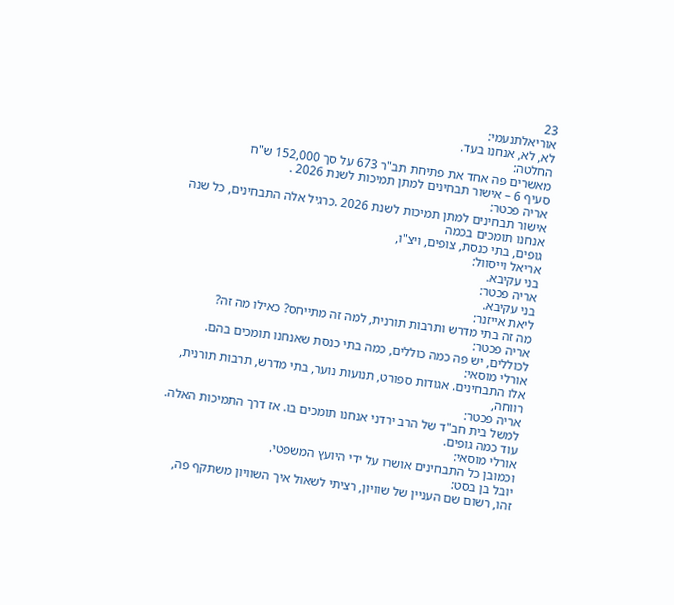23
אוריאלתנעמי:
לא, לא, אנחנו בעד.
החלטה:
מאשרים פה אחד את פתיחת תב"ר 673 על סך 152,000 ש"ח
סעיף 6 – אישור תבחינים למתן תמיכות לשנת 2026 .
אריה פכטר:
אישור תבחינים למתן תמיכות לשנת 2026 .כרגיל אלה התבחינים, כל שנה אנחנו תומכים בכמה
גופים, בתי כנסת, צופים, ויצ"ו,
אריאל וייסוול:
בני עקיבא.
אריה פכטר:
בני עקיבא.
ליאת אייזנר:
מה זה בתי מדרש ותרבות תורנית, למה זה מתייחס? כאילו מה זה?
אריה פכטר:
לכוללים, יש פה כמה כוללים, כמה בתי כנסת שאנחנו תומכים בהם.
אורלי מוסאי:
אלו התבחינים. אגודות ספורט, תנועות נוער, בתי מדרש, תרבות תורנית, רווחה,
אריה פכטר:
למשל בית חב"ד של הרב ירדני אנחנו תומכים בו. אז דרך התמיכות האלה. עוד כמה גופים.
אורלי מוסאי:
וכמובן כל התבחינים אושרו על ידי היועץ המשפטי.
יובל בן בסט:
זהו, רשום שם העניין של שוויון, רציתי לשאול איך השוויון משתקף פה,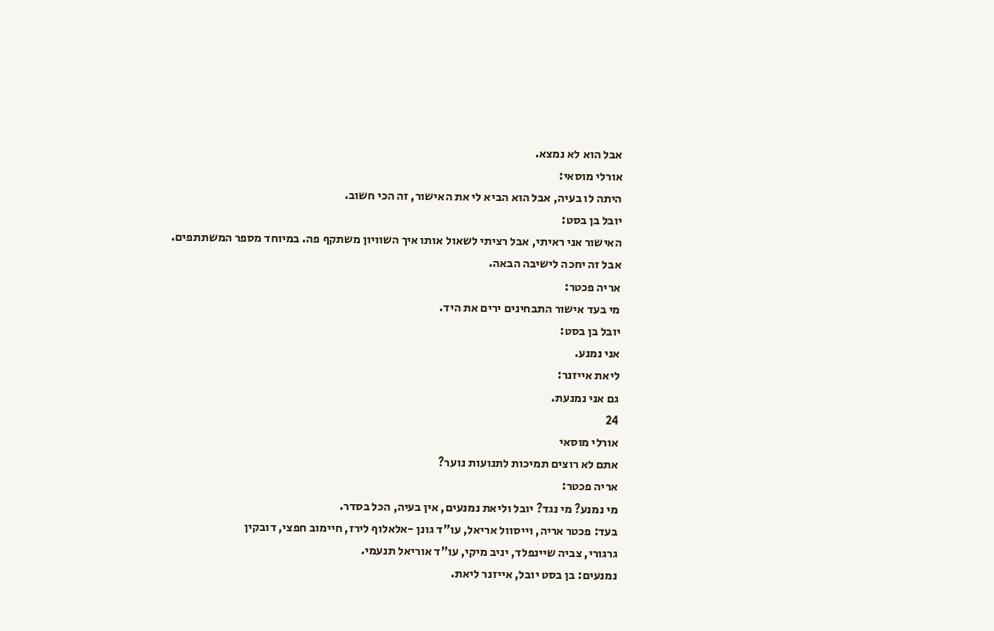אבל הוא לא נמצא.
אורלי מוסאי:
היתה לו בעיה, אבל הוא הביא לי את האישור, זה הכי חשוב.
יובל בן בסט:
האישור אני ראיתי, אבל רציתי לשאול אותו איך השוויון משתקף פה. במיוחד מספר המשתתפים.
אבל זה יחכה לישיבה הבאה.
אריה פכטר:
מי בעד אישור התבחינים ירים את היד.
יובל בן בסט:
אני נמנע.
ליאת אייזנר:
גם אני נמנעת.
24
אורלי מוסאי
אתם לא רוצים תמיכות לתנועות נוער?
אריה פכטר:
מי נמנע? מי נגד? יובל וליאת נמנעים, אין בעיה, הכל בסדר.
בעד: פכטר אריה, וייסוול אריאל, עו"ד גונן -אלאלוף לירז, חיימוב חפצי, דובקין
גרגורי, צביה שיינפלד, יניב מיקי, עו"ד אוריאל תנעמי.
נמנעים: בן בסט יובל, אייזנר ליאת.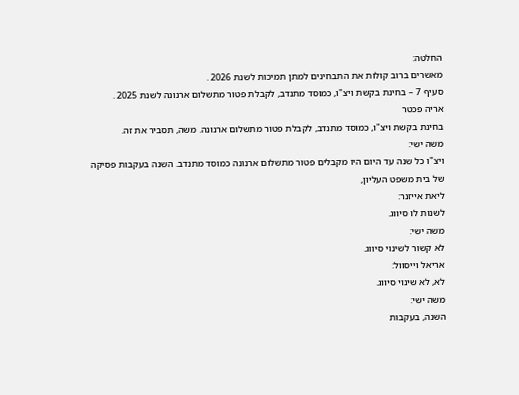החלטה:
מאשרים ברוב קולות את התבחינים למתן תמיכות לשנת 2026 .
סעיף 7 – בחינת בקשת ויצ"ו, כמוסד מתנדב, לקבלת פטור מתשלום ארנונה לשנת 2025 .
אריה פכטר
בחינת בקשת ויצ"ו, כמוסד מתנדב, לקבלת פטור מתשלום ארנונה. משה, תסביר את זה.
משה ישי:
ויצ"ו כל שנה עד היום היו מקבלים פטור מתשלום ארנונה כמוסד מתנדב. השנה בעקבות פסיקה
של בית משפט העליון,
ליאת אייזנר:
לשנות לו סיווג.
משה ישי:
לא קשור לשינוי סיווג.
אריאל וייסוול:
לא, לא שינוי סיווג.
משה ישי:
השנה, בעקבות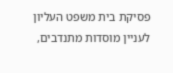פסיקת בית משפט העליון לעניין מוסדות מתנדבים,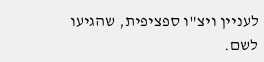לעניין ויצ"ו ספציפית, שהגיעו
לשם.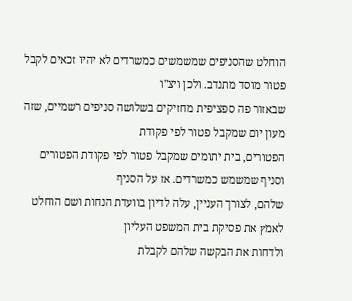הוחלט שהסניפים שמשמשים כמשרדים לא יהיו זכאים לקבל פטור מוסד מתנדב. ולכן ויצ"ו
שבאזור פה ספציפית מחזיקים בשלושה סניפים רשמיים, שזה מעון יום שמקבל פטור לפי פקודת
הפטורים, בית יתומים שמקבל פטור לפי פקודת הפטורים וסניף שמשמש כמשרדים. אז על הסניף
שלהם, לצורך העניין, עלה לדיון בוועדת הנחות ושם הוחלט לאמץ את פסיקת בית המשפט העליון
ולדחות את הבקשה שלהם לקבלת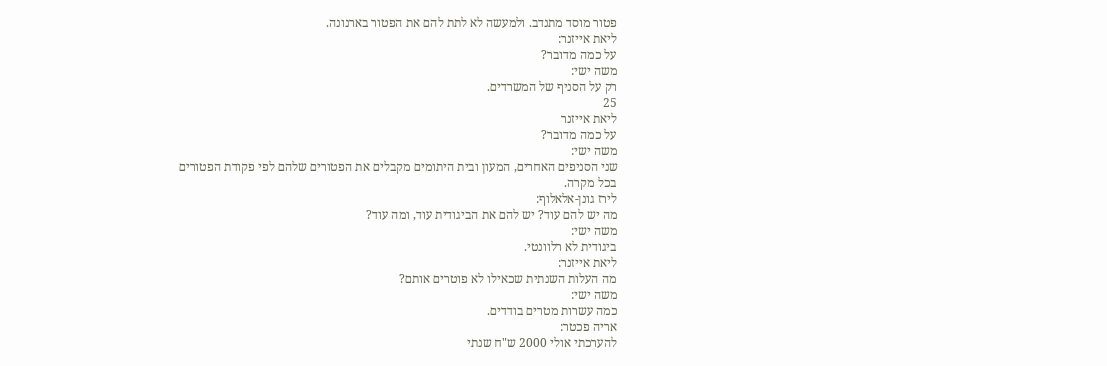פטור מוסד מתנדב. ולמעשה לא לתת להם את הפטור בארנונה.
ליאת אייזנר:
על כמה מדובר?
משה ישי:
רק על הסניף של המשרדים.
25
ליאת אייזנר
על כמה מדובר?
משה ישי:
שני הסניפים האחרים, המעון ובית היתומים מקבלים את הפטורים שלהם לפי פקודת הפטורים
בכל מקרה.
לירז גונן-אלאלוף:
מה יש להם עוד? יש להם את הביגודית עוד, ומה עוד?
משה ישי:
ביגודית לא רלוונטי.
ליאת אייזנר:
מה העלות השנתית שכאילו לא פוטרים אותם?
משה ישי:
כמה עשרות מטרים בודדים.
אריה פכטר:
להערכתי אולי 2000 ש"ח שנתי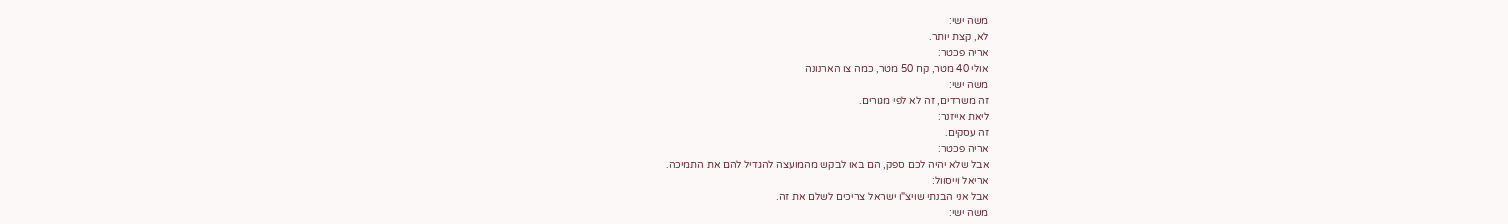משה ישי:
לא, קצת יותר.
אריה פכטר:
אולי 40 מטר, קח 50 מטר, כמה צו הארנונה
משה ישי:
זה משרדים, זה לא לפי מגורים.
ליאת אייזנר:
זה עסקים.
אריה פכטר:
אבל שלא יהיה לכם ספק, הם באו לבקש מהמועצה להגדיל להם את התמיכה.
אריאל וייסוול:
אבל אני הבנתי שויצ"ו ישראל צריכים לשלם את זה.
משה ישי: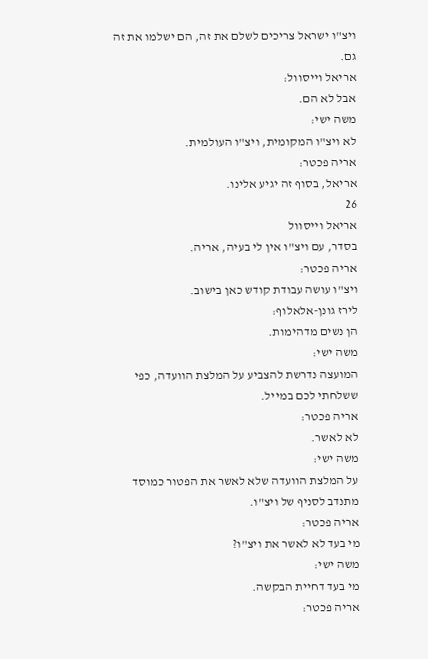ויצ"ו ישראל צריכים לשלם את זה, הם ישלמו את זה גם.
אריאל וייסוול:
אבל לא הם.
משה ישי:
לא ויצ"ו המקומית, ויצ"ו העולמית.
אריה פכטר:
אריאל, בסוף זה יגיע אלינו.
26
אריאל וייסוול
בסדר, עם ויצ"ו אין לי בעיה, אריה.
אריה פכטר:
ויצ"ו עושה עבודת קודש כאן בישוב.
לירז גונן-אלאלוף:
הן נשים מדהימות.
משה ישי:
המועצה נדרשת להצביע על המלצת הוועדה, כפי ששלחתי לכם במייל.
אריה פכטר:
לא לאשר.
משה ישי:
על המלצת הוועדה שלא לאשר את הפטור כמוסד מתנדב לסניף של ויצ"ו.
אריה פכטר:
מי בעד לא לאשר את ויצ"ו?
משה ישי:
מי בעד דחיית הבקשה.
אריה פכטר: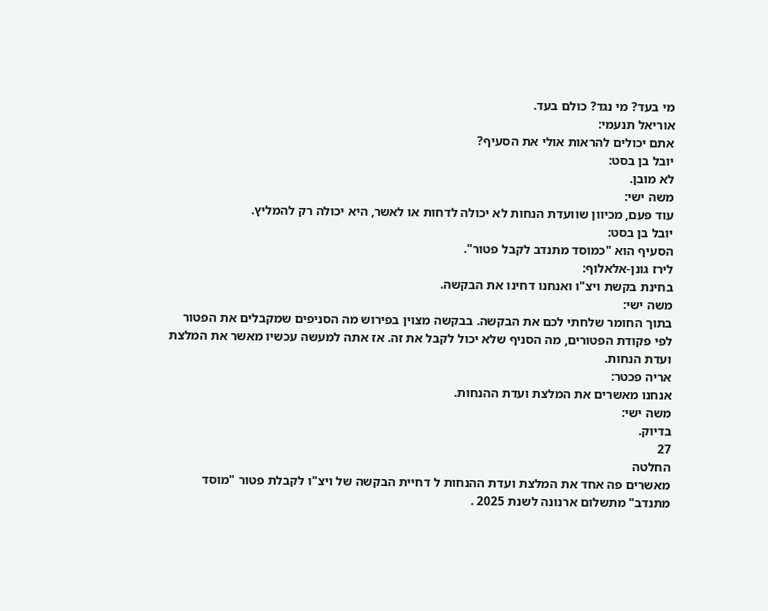מי בעד? מי נגד? כולם בעד.
אוריאל תנעמי:
אתם יכולים להראות אולי את הסעיף?
יובל בן בסט:
לא מובן.
משה ישי:
עוד פעם, מכיוון שוועדת הנחות לא יכולה לדחות או לאשר, היא יכולה רק להמליץ.
יובל בן בסט:
הסעיף הוא "כמוסד מתנדב לקבל פטור".
לירז גונן-אלאלוף:
בחינת בקשת ויצ"ו ואנחנו דחינו את הבקשה.
משה ישי:
בתוך החומר שלחתי לכם את הבקשה. בבקשה מצוין בפירוש מה הסניפים שמקבלים את הפטור
לפי פקודת הפטורים, מה הסניף שלא יכול לקבל את זה. אז אתה למעשה עכשיו מאשר את המלצת
ועדת הנחות.
אריה פכטר:
אנחנו מאשרים את המלצת ועדת ההנחות.
משה ישי:
בדיוק.
27
החלטה
מאשרים פה אחד את המלצת ועדת ההנחות ל דחיית הבקשה של ויצ"ו לקבלת פטור "מוסד
מתנדב" מתשלום ארנונה לשנת 2025 .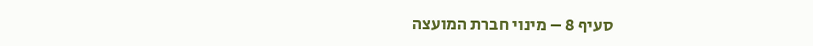סעיף 8 – מינוי חברת המועצה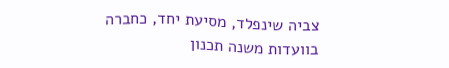צביה שינפלד, מסיעת יחד, כחברה בוועדות משנה תכנון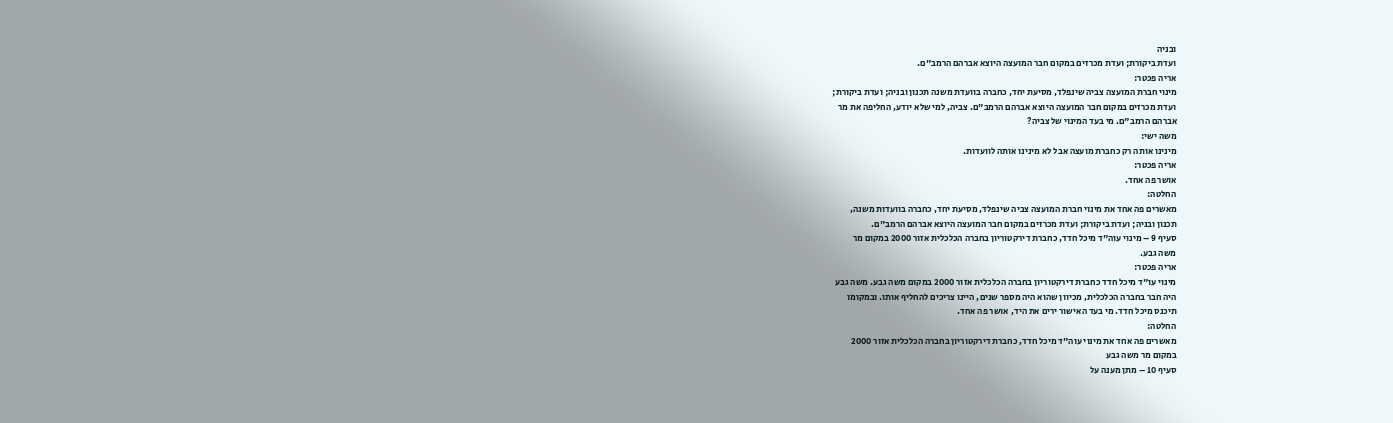ובניה
ועדת ביקורת; ועדת מכרזים במקום חבר המועצה היוצא אברהם הרמב"ם.
אריה פכטר:
מינוי חברת המועצה צביה שינפלד, מסיעת יחד, כחברה בוועדת משנה תכנון ובניה; ועדת ביקורת;
ועדת מכרזים במקום חבר המועצה היוצא אברהם הרמב"ם. צביה, למי שלא יודע, החליפה את מר
אברהם הרמב"ם. מי בעד המינוי של צביה?
משה ישי:
מינינו אותה רק כחברת מועצה אבל לא מינינו אותה לוועדות.
אריה פכטר:
אושר פה אחד.
החלטה:
מאשרים פה אחד את מינוי חברת המועצה צביה שינפלד, מסיעת יחד, כחברה בוועדות משנה,
תכנון ובניה; ועדת ביקורת; ועדת מכרזים במקום חבר המועצה היוצא אברהם הרמב"ם.
סעיף 9 – מינוי עוה"ד מיכל חדד, כחברת דירקטוריון בחברה הכלכלית אזור 2000 במקום מר
משה גבע.
אריה פכטר:
מינוי עו"ד מיכל חדד כחברת דירקטוריון בחברה הכלכלית אזור 2000 במקום משה גבע. משה גבע
היה חבר בחברה הכלכלית, מכיוון שהוא היה מספר שנים, היינו צריכים להחליף אותו. ובמקומו
תיכנס מיכל חדד. מי בעד האישור ירים את היד, אושר פה אחד.
החלטה:
מאשרים פה אחד את מינוי עוה"ד מיכל חדד, כחברת דירקטוריון בחברה הכלכלית אזור 2000
במקום מר משה גבע
סעיף 10 – מתן מענה על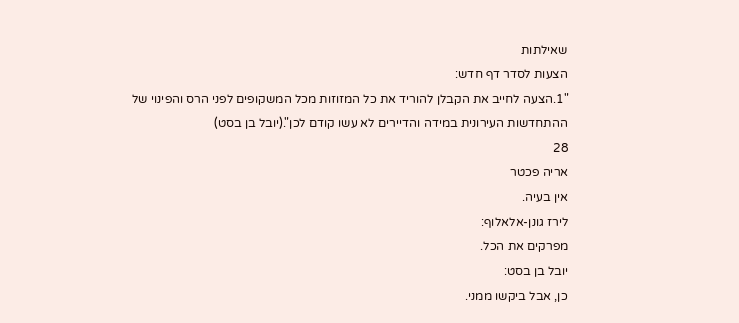שאילתות
הצעות לסדר דף חדש:
"1.הצעה לחייב את הקבלן להוריד את כל המזוזות מכל המשקופים לפני הרס והפינוי של
ההתחדשות העירונית במידה והדיירים לא עשו קודם לכן".(יובל בן בסט)
28
אריה פכטר
אין בעיה.
לירז גונן-אלאלוף:
מפרקים את הכל.
יובל בן בסט:
כן, אבל ביקשו ממני.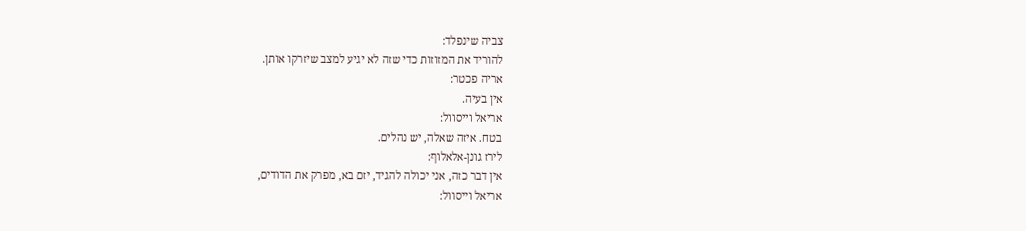צביה שינפלד:
להוריד את המזוזות כדי שזה לא יגיע למצב שיזרקו אותן.
אריה פכטר:
אין בעיה.
אריאל וייסוול:
בטח. איזה שאלה, יש נהלים.
לירז גונן-אלאלוף:
אין דבר כזה, אני יכולה להגיד, יזם בא, מפרק את הדודים,
אריאל וייסוול: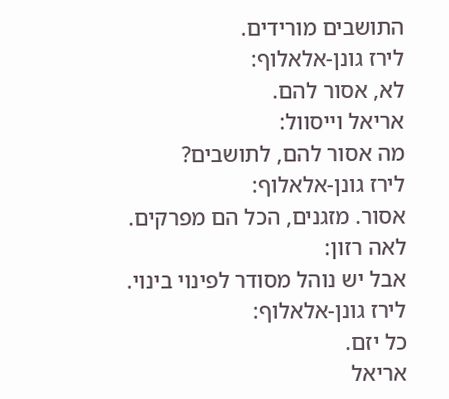התושבים מורידים.
לירז גונן-אלאלוף:
לא, אסור להם.
אריאל וייסוול:
מה אסור להם, לתושבים?
לירז גונן-אלאלוף:
אסור. מזגנים, הכל הם מפרקים.
לאה רזון:
אבל יש נוהל מסודר לפינוי בינוי.
לירז גונן-אלאלוף:
כל יזם.
אריאל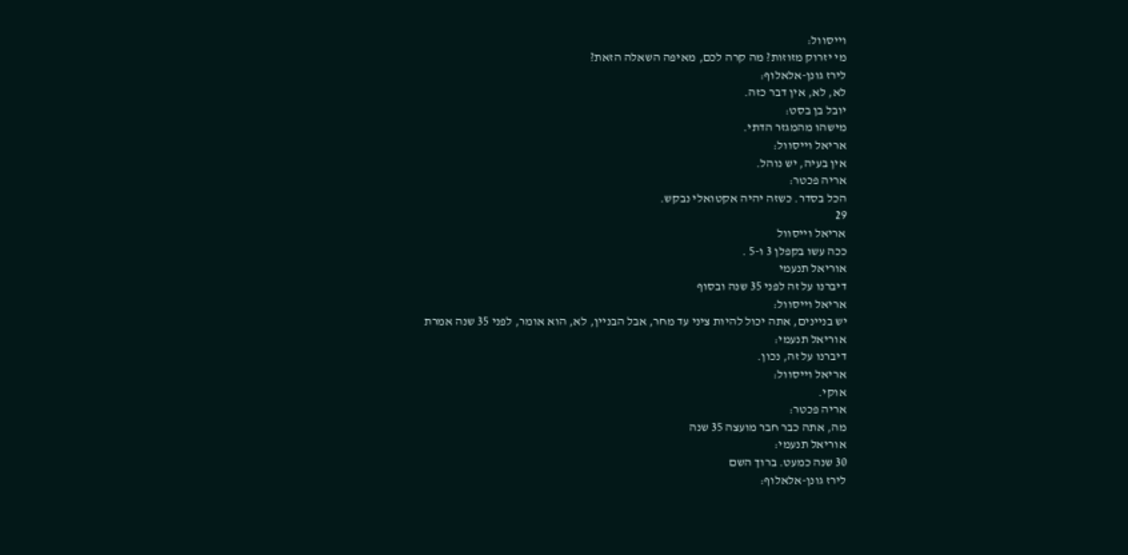וייסוול:
מי יזרוק מזוזות? מה קרה לכם, מאיפה השאלה הזאת?
לירז גונן-אלאלוף:
לא, לא, אין דבר כזה.
יובל בן בסט:
מישהו מהמגזר הדתי.
אריאל וייסוול:
אין בעיה, יש נוהל.
אריה פכטר:
הכל בסדר. כשזה יהיה אקטואלי נבקש.
29
אריאל וייסוול
ככה עשו בקפלן 3 ו-5 .
אוריאל תנעמי
דיברנו על זה לפני 35 שנה ובסוף
אריאל וייסוול:
יש בניינים, אתה יכול להיות ציני עד מחר, אבל הבניין, לא, הוא אומר, לפני 35 שנה אמרת
אוריאל תנעמי:
דיברנו על זה, נכון.
אריאל וייסוול:
אוקי.
אריה פכטר:
מה, אתה כבר חבר מועצה 35 שנה
אוריאל תנעמי:
30 שנה כמעט. ברוך השם
לירז גונן-אלאלוף: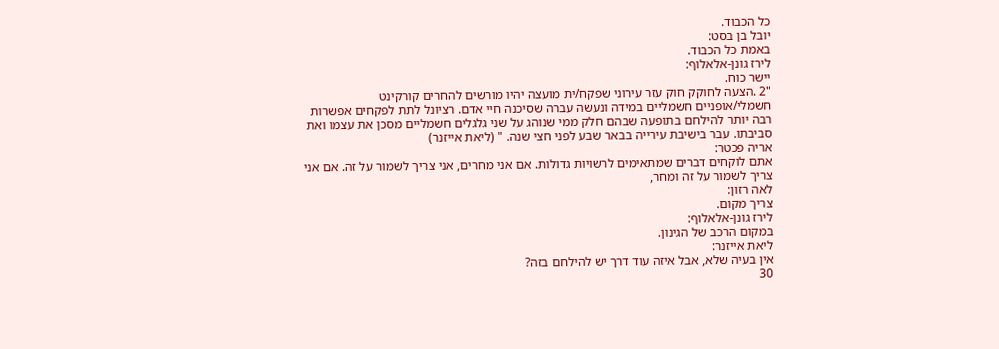כל הכבוד.
יובל בן בסט:
באמת כל הכבוד.
לירז גונן-אלאלוף:
יישר כוח.
"2 .הצעה לחוקק חוק עזר עירוני שפקח/ית מועצה יהיו מורשים להחרים קורקינט
חשמלי/אופניים חשמליים במידה ונעשה עברה שסיכנה חיי אדם. רציונל לתת לפקחים אפשרות
רבה יותר להילחם בתופעה שבהם חלק ממי שנוהג על שני גלגלים חשמליים מסכן את עצמו ואת
סביבתו. עבר בישיבת עירייה בבאר שבע לפני חצי שנה. " (ליאת אייזנר)
אריה פכטר:
אתם לוקחים דברים שמתאימים לרשויות גדולות. אם אני מחרים, אני צריך לשמור על זה. אם אני
צריך לשמור על זה ומחר,
לאה רזון:
צריך מקום.
לירז גונן-אלאלוף:
במקום הרכב של הגינון.
ליאת אייזנר:
אין בעיה שלא, אבל איזה עוד דרך יש להילחם בזה?
30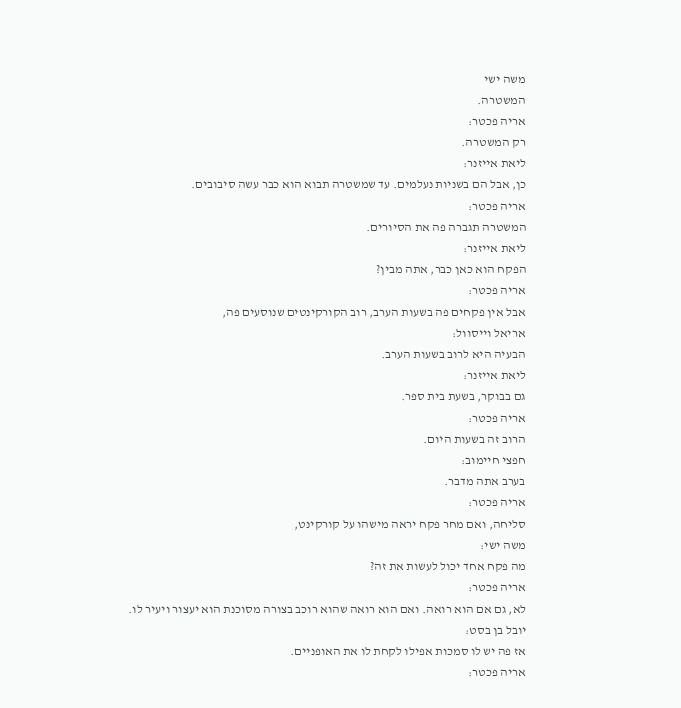משה ישי
המשטרה.
אריה פכטר:
רק המשטרה.
ליאת אייזנר:
כן, אבל הם בשניות נעלמים. עד שמשטרה תבוא הוא כבר עשה סיבובים.
אריה פכטר:
המשטרה תגברה פה את הסיורים.
ליאת אייזנר:
הפקח הוא כאן כבר, אתה מבין?
אריה פכטר:
אבל אין פקחים פה בשעות הערב, רוב הקורקינטים שנוסעים פה,
אריאל וייסוול:
הבעיה היא לרוב בשעות הערב.
ליאת אייזנר:
גם בבוקר, בשעת בית ספר.
אריה פכטר:
הרוב זה בשעות היום.
חפצי חיימוב:
בערב אתה מדבר.
אריה פכטר:
סליחה, ואם מחר פקח יראה מישהו על קורקינט,
משה ישי:
מה פקח אחד יכול לעשות את זה?
אריה פכטר:
לא, גם אם הוא רואה. ואם הוא רואה שהוא רוכב בצורה מסוכנת הוא יעצור ויעיר לו.
יובל בן בסט:
אז פה יש לו סמכות אפילו לקחת לו את האופניים.
אריה פכטר: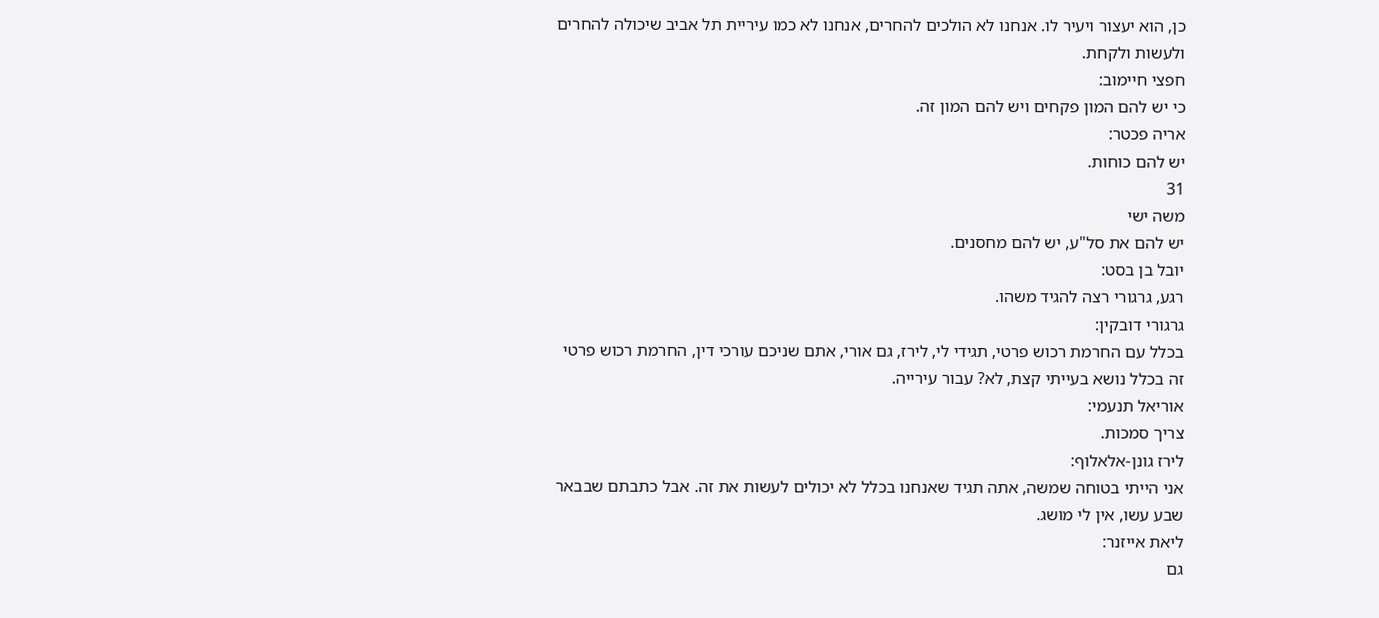כן, הוא יעצור ויעיר לו. אנחנו לא הולכים להחרים, אנחנו לא כמו עיריית תל אביב שיכולה להחרים
ולעשות ולקחת.
חפצי חיימוב:
כי יש להם המון פקחים ויש להם המון זה.
אריה פכטר:
יש להם כוחות.
31
משה ישי
יש להם את סל"ע, יש להם מחסנים.
יובל בן בסט:
רגע, גרגורי רצה להגיד משהו.
גרגורי דובקין:
בכלל עם החרמת רכוש פרטי, תגידי לי, לירז, גם אורי, אתם שניכם עורכי דין, החרמת רכוש פרטי
זה בכלל נושא בעייתי קצת, לא? עבור עירייה.
אוריאל תנעמי:
צריך סמכות.
לירז גונן-אלאלוף:
אני הייתי בטוחה שמשה, אתה תגיד שאנחנו בכלל לא יכולים לעשות את זה. אבל כתבתם שבבאר
שבע עשו, אין לי מושג.
ליאת אייזנר:
גם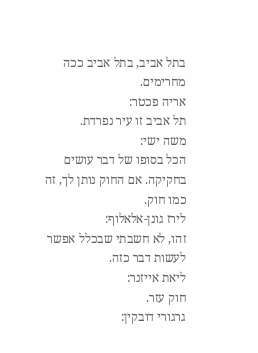בתל אביב, בתל אביב ככה מחרימים.
אריה פכטר:
תל אביב זו עיר נפרדת.
משה ישי:
הכל בסופו של דבר עושים בחקיקה. אם החוק נותן לך, זה כמו חוק.
לירז גונן-אלאלוף:
זהו, לא חשבתי שבכלל אפשר לעשות דבר כזה.
ליאת אייזנר:
חוק עזר.
גרגורי דובקין: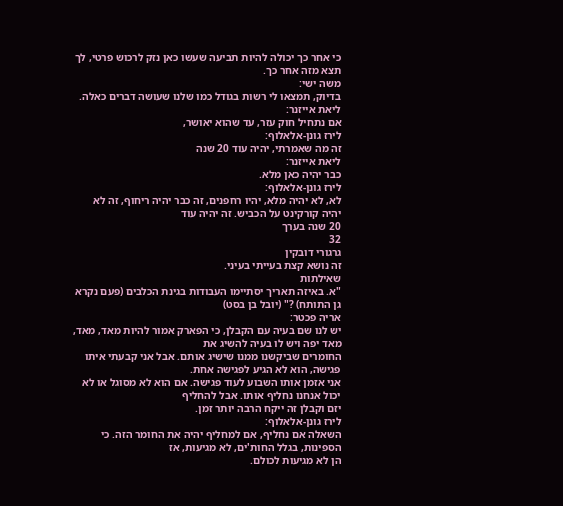כי אחר כך יכולה להיות תביעה שעשו כאן נזק לרכוש פרטי, לך תצא מזה אחר כך.
משה ישי:
בדיוק, תמצאו לי רשות בגודל כמו שלנו שעושה דברים כאלה.
ליאת אייזנר:
אם נתחיל חוק עזר, עד שהוא יאושר,
לירז גונן-אלאלוף:
זה מה שאמרתי, יהיה עוד 20 שנה
ליאת אייזנר:
כבר יהיה כאן מלא.
לירז גונן-אלאלוף:
לא, לא יהיה מלא, יהיו רחפנים, זה כבר יהיה ריחוף, זה לא יהיה קורקינט על הכביש. זה יהיה עוד
20 שנה בערך
32
גרגורי דובקין
זה נושא קצת בעייתי בעיני.
שאילתות
"א. באיזה תאריך יסתיימו העבודות בגינת הכלבים (פעם נקרא גן התותח) ?" (יובל בן בסט)
אריה פכטר:
יש לנו שם בעיה עם הקבלן, כי הפארק אמור להיות מאד, מאד, מאד יפה ויש לו בעיה להשיג את
החומרים שביקשנו ממנו שישיג אותם. אבל אני קבעתי איתו פגישה, הוא לא הגיע לפגישה אחת.
אני אזמן אותו השבוע לעוד פגישה. אם הוא לא מסוגל או לא יכול אנחנו נחליף אותו. אבל להחליף
יזם וקבלן זה ייקח הרבה יותר זמן.
לירז גונן-אלאלוף:
השאלה אם נחליף, אם למחליף יהיה את החומר הזה. כי הספינות, בגלל החות'ים, לא מגיעות, אז
הן לא מגיעות לכולם.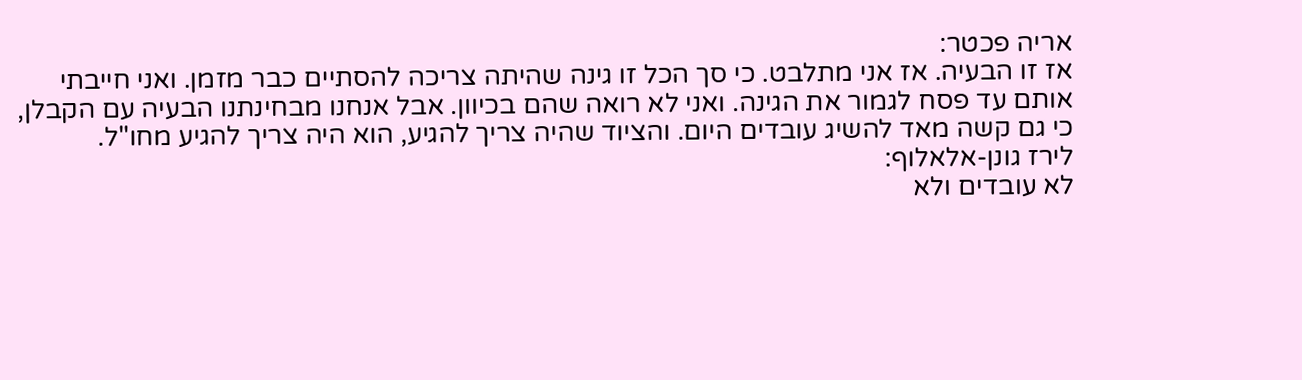אריה פכטר:
אז זו הבעיה. אז אני מתלבט. כי סך הכל זו גינה שהיתה צריכה להסתיים כבר מזמן. ואני חייבתי
אותם עד פסח לגמור את הגינה. ואני לא רואה שהם בכיוון. אבל אנחנו מבחינתנו הבעיה עם הקבלן,
כי גם קשה מאד להשיג עובדים היום. והציוד שהיה צריך להגיע, הוא היה צריך להגיע מחו"ל.
לירז גונן-אלאלוף:
לא עובדים ולא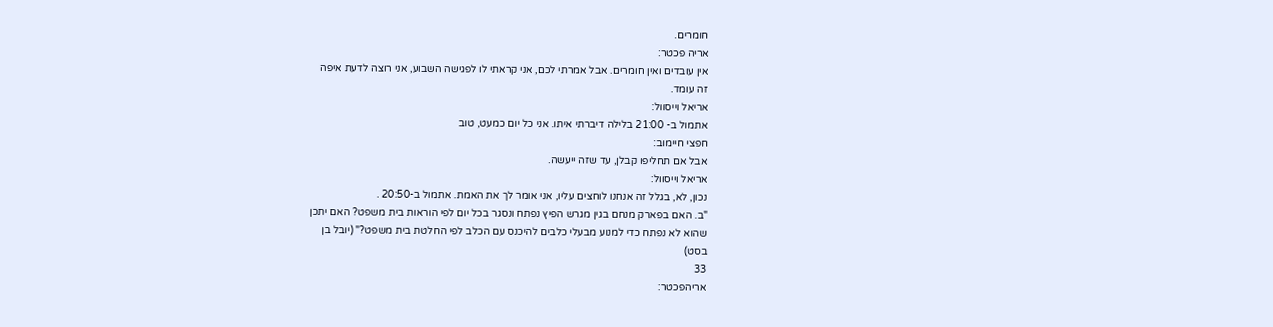חומרים.
אריה פכטר:
אין עובדים ואין חומרים. אבל אמרתי לכם, אני קראתי לו לפגישה השבוע, אני רוצה לדעת איפה
זה עומד.
אריאל וייסוול:
אתמול ב- 21:00 בלילה דיברתי איתו. אני כל יום כמעט, טוב
חפצי חיימוב:
אבל אם תחליפו קבלן, עד שזה ייעשה.
אריאל וייסוול:
נכון, לא, בגלל זה אנחנו לוחצים עליו, אני אומר לך את האמת. אתמול ב-20:50 .
"ב. האם בפארק מנחם בגין מגרש הפיץ נפתח ונסגר בכל יום לפי הוראות בית משפט? האם יתכן
שהוא לא נפתח כדי למנוע מבעלי כלבים להיכנס עם הכלב לפי החלטת בית משפט?" (יובל בן
בסט)
33
אריהפכטר: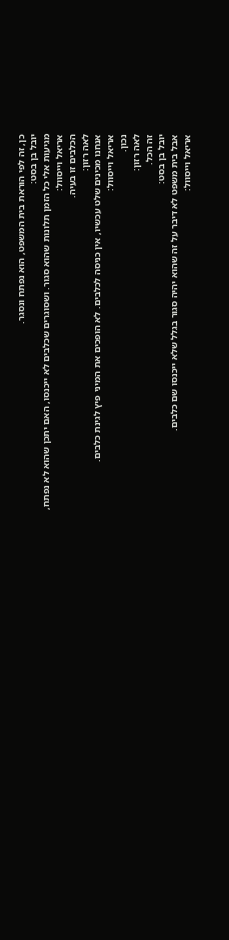כן, זה לפי הוראת בית המשפט, הוא נפתח ונסגר.
יובל בן בסט:
מגיעות אלי כל הזמן תלונות שהוא סגור. ושסוגרים שכלבים לא ייכנסו, האם יתכן שהוא לא נפתח,
אריאל וייסוול:
הכלבים זו בעיה.
לאה רזון:
אנחנו מכינים שלט עכשיו, אין כניסה לכלבים. לא הופכים את המיני פיץ לגינת כלבים.
אריאל וייסוול:
נכון.
לאה רזון:
זה הכל.
יובל בן בסט:
אבל בית משפט לא דיבר על זה שהוא יהיה סגור בגלל שלא ייכנסו שם כלבים.
אריאל וייסוול: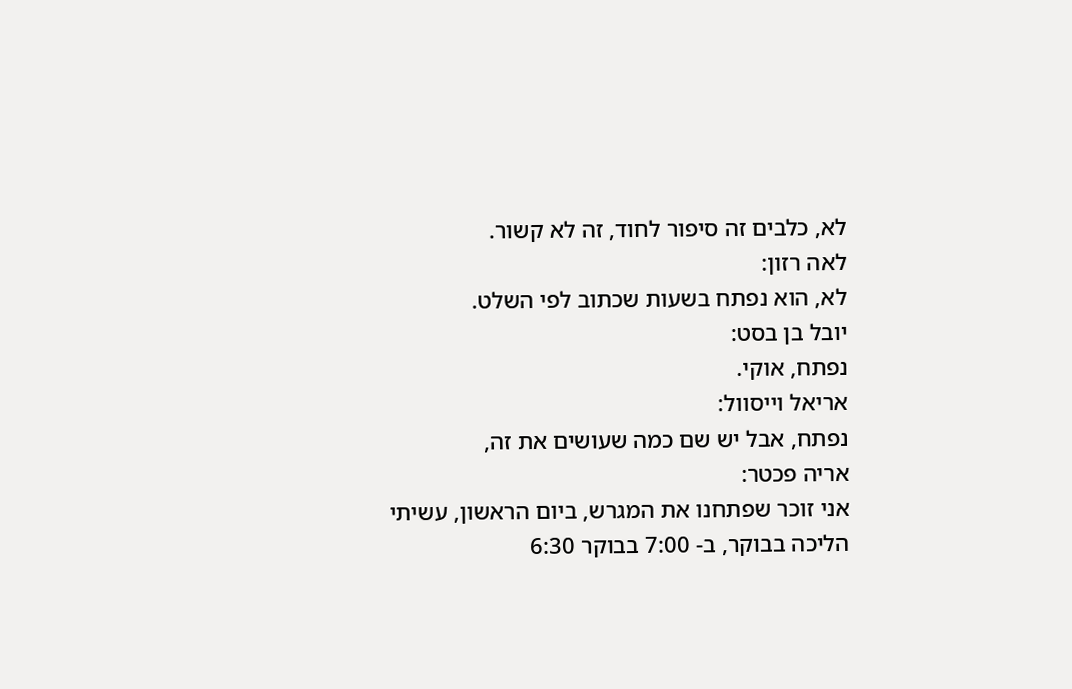לא, כלבים זה סיפור לחוד, זה לא קשור.
לאה רזון:
לא, הוא נפתח בשעות שכתוב לפי השלט.
יובל בן בסט:
נפתח, אוקי.
אריאל וייסוול:
נפתח, אבל יש שם כמה שעושים את זה,
אריה פכטר:
אני זוכר שפתחנו את המגרש, ביום הראשון, עשיתי הליכה בבוקר, ב- 7:00 בבוקר 6:30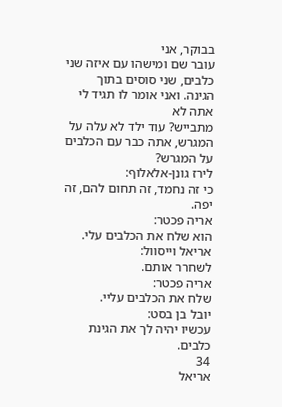בבוקר, אני
עובר שם ומישהו עם איזה שני כלבים, שני סוסים בתוך הגינה. ואני אומר לו תגיד לי אתה לא
מתבייש? עוד ילד לא עלה על המגרש, אתה כבר עם הכלבים על המגרש?
לירז גונן-אלאלוף:
כי זה נחמד, זה תחום להם, זה יפה.
אריה פכטר:
הוא שלח את הכלבים עלי.
אריאל וייסוול:
לשחרר אותם.
אריה פכטר:
שלח את הכלבים עליי.
יובל בן בסט:
עכשיו יהיה לך את הגינת כלבים.
34
אריאל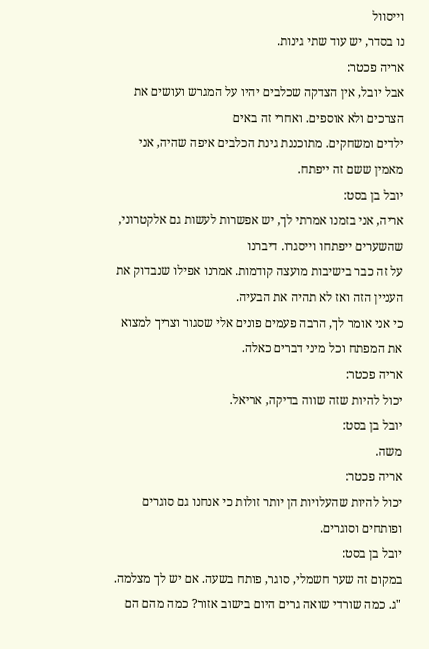וייסוול
נו בסדר, יש עוד שתי גינות.
אריה פכטר:
אבל יובל, אין הצדקה שכלבים יהיו על המגרש ועושים את הצרכים ולא אוספים. ואחרי זה באים
ילדים ומשחקים. מתוכננת גינת הכלבים איפה שהיה, אני מאמין ששם זה ייפתח.
יובל בן בסט:
אריה, אני בזמנו אמרתי לך, יש אפשרות לעשות גם אלקטרוני, שהשערים ייפתחו וייסגרו. דיברנו
על זה כבר בישיבות מועצה קודמות. אמרנו אפילו שנבדוק את העניין הזה ואז לא תהיה את הבעיה.
כי אני אומר לך, הרבה פעמים פונים אלי שסגור וצריך למצוא את המפתח וכל מיני דברים כאלה.
אריה פכטר:
יכול להיות שזה שווה בדיקה, אריאל.
יובל בן בסט:
משה.
אריה פכטר:
יכול להיות שהעלויות הן יותר זולות כי אנחנו גם סוגרים ופותחים וסוגרים.
יובל בן בסט:
במקום זה שער חשמלי, סוגר, פותח בשעה. אם יש לך מצלמה.
"ג. כמה שורדי שואה גרים היום בישוב אזור? כמה מהם הם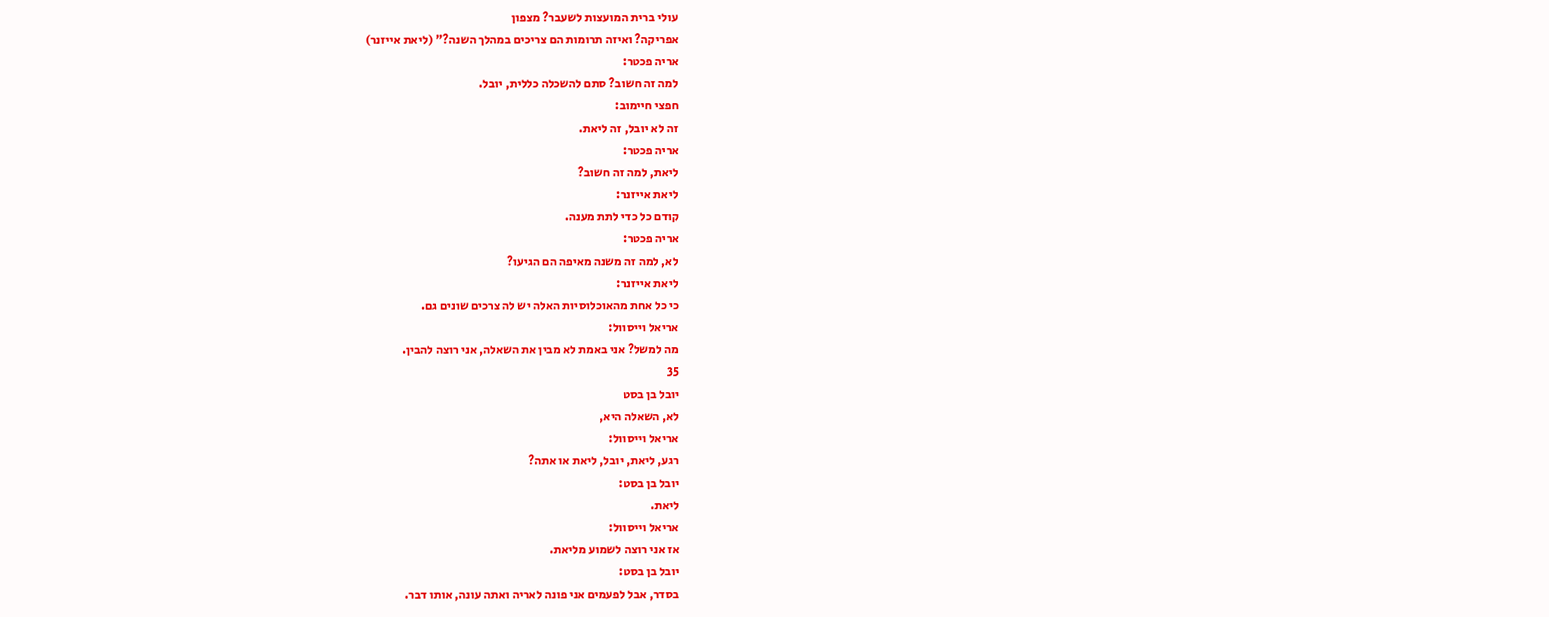עולי ברית המועצות לשעבר? מצפון
אפריקה? ואיזה תרומות הם צריכים במהלך השנה?" (ליאת אייזנר)
אריה פכטר:
למה זה חשוב? סתם להשכלה כללית, יובל.
חפצי חיימוב:
זה לא יובל, זה ליאת.
אריה פכטר:
ליאת, למה זה חשוב?
ליאת אייזנר:
קודם כל כדי לתת מענה.
אריה פכטר:
לא, למה זה משנה מאיפה הם הגיעו?
ליאת אייזנר:
כי כל אחת מהאוכלוסיות האלה יש לה צרכים שונים גם.
אריאל וייסוול:
מה למשל? אני באמת לא מבין את השאלה, אני רוצה להבין.
35
יובל בן בסט
לא, השאלה היא,
אריאל וייסוול:
רגע, ליאת, יובל, ליאת או אתה?
יובל בן בסט:
ליאת.
אריאל וייסוול:
אז אני רוצה לשמוע מליאת.
יובל בן בסט:
בסדר, אבל לפעמים אני פונה לאריה ואתה עונה, אותו דבר.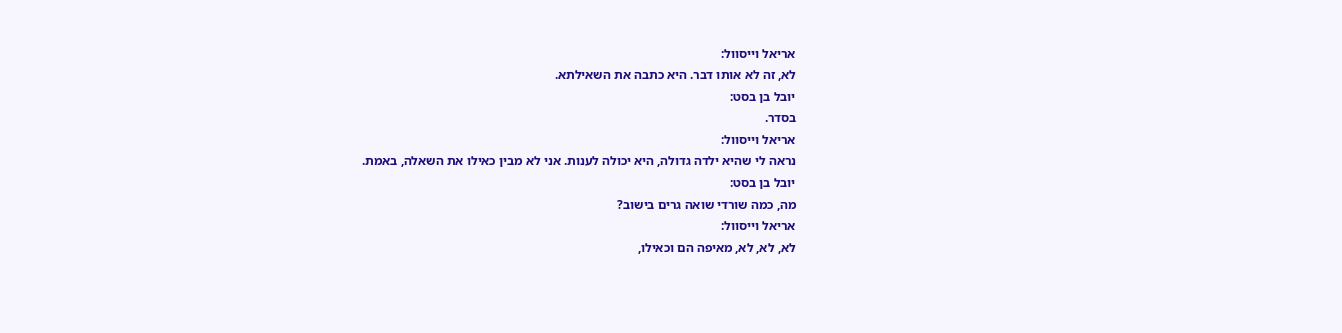אריאל וייסוול:
לא, זה לא אותו דבר. היא כתבה את השאילתא.
יובל בן בסט:
בסדר.
אריאל וייסוול:
נראה לי שהיא ילדה גדולה, היא יכולה לענות. אני לא מבין כאילו את השאלה, באמת.
יובל בן בסט:
מה, כמה שורדי שואה גרים בישוב?
אריאל וייסוול:
לא, לא, לא, מאיפה הם וכאילו,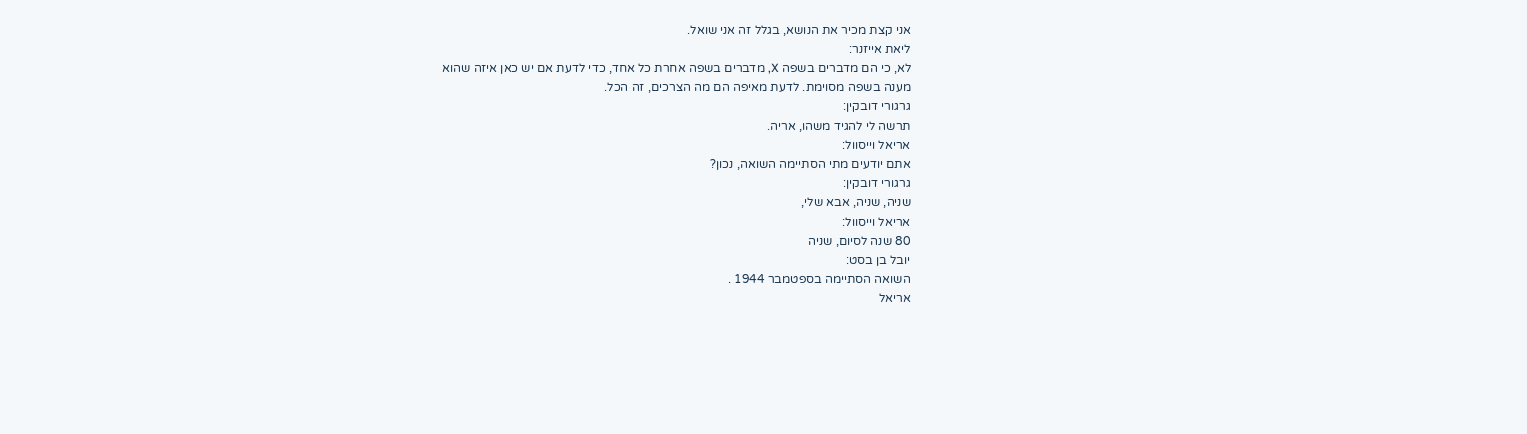אני קצת מכיר את הנושא, בגלל זה אני שואל.
ליאת אייזנר:
לא, כי הם מדברים בשפה X, מדברים בשפה אחרת כל אחד, כדי לדעת אם יש כאן איזה שהוא
מענה בשפה מסוימת. לדעת מאיפה הם מה הצרכים, זה הכל.
גרגורי דובקין:
תרשה לי להגיד משהו, אריה.
אריאל וייסוול:
אתם יודעים מתי הסתיימה השואה, נכון?
גרגורי דובקין:
שניה, שניה, אבא שלי,
אריאל וייסוול:
80 שנה לסיום, שניה
יובל בן בסט:
השואה הסתיימה בספטמבר 1944 .
אריאל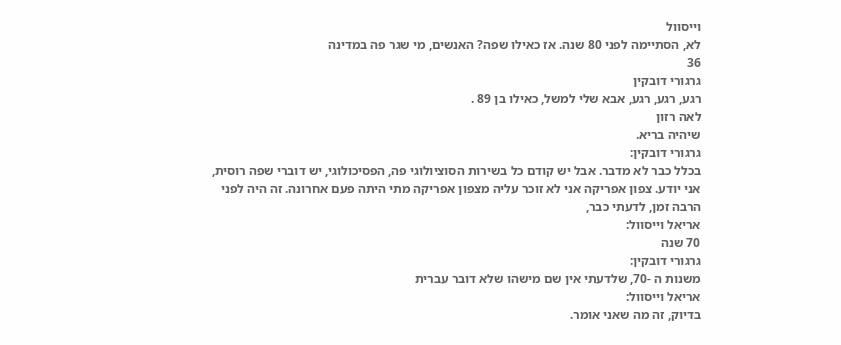וייסוול
לא, הסתיימה לפני 80 שנה. אז כאילו שפה? האנשים, מי שגר פה במדינה
36
גרגורי דובקין
רגע, רגע, רגע, אבא שלי למשל, כאילו בן 89 .
לאה רזון
שיהיה בריא.
גרגורי דובקין:
בכלל כבר לא מדבר. אבל יש קודם כל בשירות הסוציולוגי פה, הפסיכולוגי, יש דוברי שפה רוסית,
אני יודע. צפון אפריקה אני לא זוכר עליה מצפון אפריקה מתי היתה פעם אחרונה. זה היה לפני
הרבה זמן, לדעתי כבר,
אריאל וייסוול:
70 שנה
גרגורי דובקין:
משנות ה -70, שלדעתי אין שם מישהו שלא דובר עברית
אריאל וייסוול:
בדיוק, זה מה שאני אומר.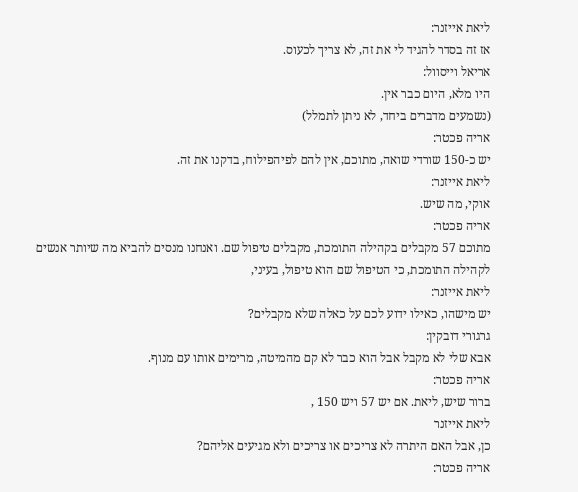ליאת אייזנר:
אז זה בסדר להגיד לי את זה, לא צריך לכעוס.
אריאל וייסוול:
היו מלא, היום כבר אין.
(נשמעים מדברים ביחד, לא ניתן לתמלל)
אריה פכטר:
יש כ-150 שורדי שואה, מתוכם, אין להם לפיהפילוח, בדקנו את זה.
ליאת אייזנר:
אוקי, מה שיש.
אריה פכטר:
מתוכם 57 מקבלים בקהילה התומכת, מקבלים טיפול שם. ואנחנו מנסים להביא מה שיותר אנשים
לקהילה התומכת, כי הטיפול שם הוא טיפול, בעיני,
ליאת אייזנר:
יש מישהו, כאילו ידוע לכם על כאלה שלא מקבלים?
גרגורי דובקין:
אבא שלי לא מקבל אבל הוא כבר לא קם מהמיטה, מרימים אותו עם מנוף.
אריה פכטר:
ברור שיש, ליאת. אם יש 57 ויש 150 ,
ליאת אייזנר
כן, אבל האם היתרה לא צריכים או צריכים ולא מגיעים אליהם?
אריה פכטר: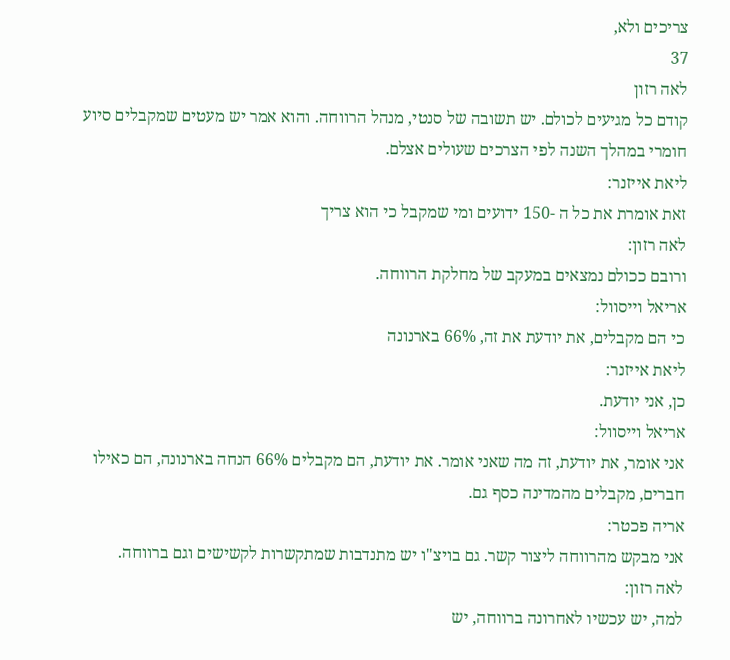צריכים ולא,
37
לאה רזון
קודם כל מגיעים לכולם. יש תשובה של סנטי, מנהל הרווחה. והוא אמר יש מעטים שמקבלים סיוע
חומרי במהלך השנה לפי הצרכים שעולים אצלם.
ליאת אייזנר:
זאת אומרת את כל ה -150 ידועים ומי שמקבל כי הוא צריך
לאה רזון:
ורובם ככולם נמצאים במעקב של מחלקת הרווחה.
אריאל וייסוול:
כי הם מקבלים, את יודעת את זה, 66% בארנונה
ליאת אייזנר:
כן, אני יודעת.
אריאל וייסוול:
אני אומר, את יודעת, זה מה שאני אומר. את יודעת, הם מקבלים 66% הנחה בארנונה, הם כאילו
חברים, מקבלים מהמדינה כסף גם.
אריה פכטר:
אני מבקש מהרווחה ליצור קשר. גם בויצ"ו יש מתנדבות שמתקשרות לקשישים וגם ברווחה.
לאה רזון:
למה, יש עכשיו לאחרונה ברווחה, יש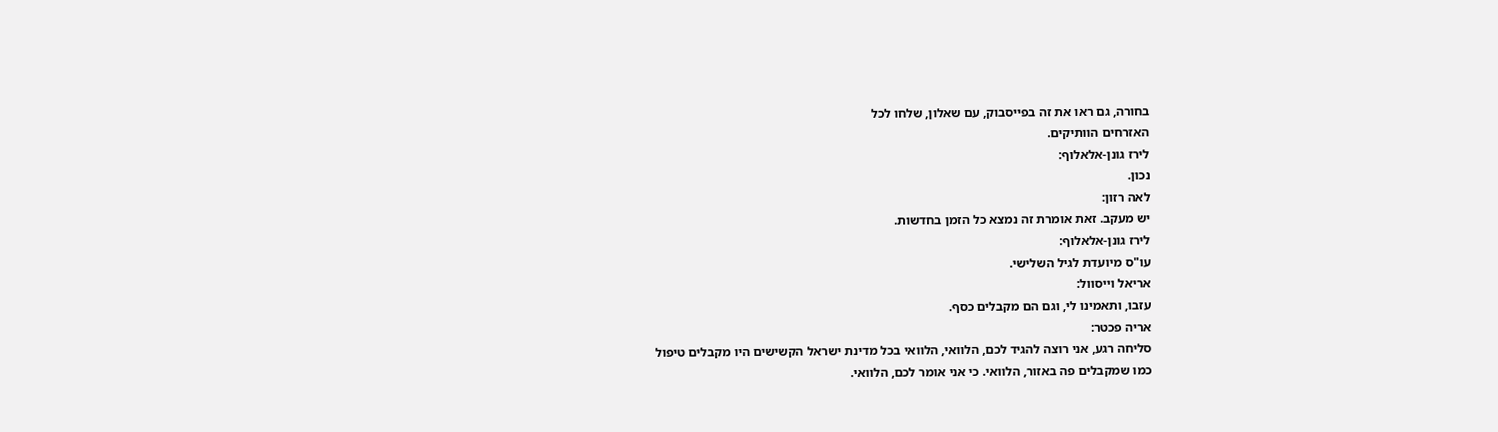בחורה, גם ראו את זה בפייסבוק, עם שאלון, שלחו לכל
האזרחים הוותיקים.
לירז גונן-אלאלוף:
נכון.
לאה רזון:
יש מעקב. זאת אומרת זה נמצא כל הזמן בחדשות.
לירז גונן-אלאלוף:
עו"ס מיועדת לגיל השלישי.
אריאל וייסוול:
עזבו, ותאמינו לי, וגם הם מקבלים כסף.
אריה פכטר:
סליחה רגע, אני רוצה להגיד לכם, הלוואי, הלוואי בכל מדינת ישראל הקשישים היו מקבלים טיפול
כמו שמקבלים פה באזור, הלוואי. כי אני אומר לכם, הלוואי.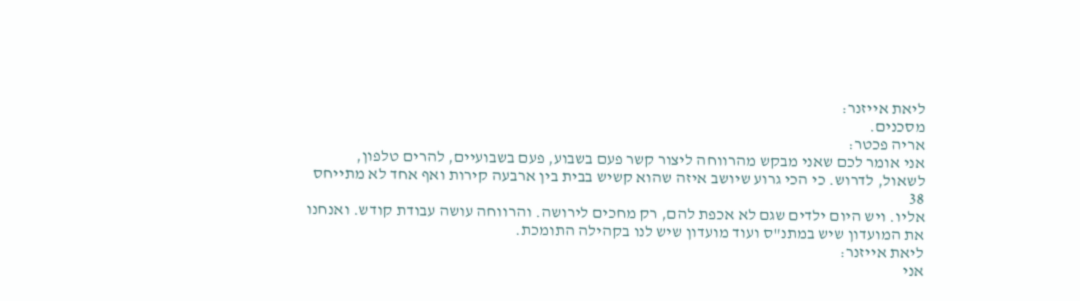ליאת אייזנר:
מסכנים.
אריה פכטר:
אני אומר לכם שאני מבקש מהרווחה ליצור קשר פעם בשבוע, פעם בשבועיים, להרים טלפון,
לשאול, לדרוש. כי הכי גרוע שיושב איזה שהוא קשיש בבית בין ארבעה קירות ואף אחד לא מתייחס
38
אליו. ויש היום ילדים שגם לא אכפת להם, רק מחכים לירושה. והרווחה עושה עבודת קודש. ואנחנו
את המועדון שיש במתנ"ס ועוד מועדון שיש לנו בקהילה התומכת.
ליאת אייזנר:
אני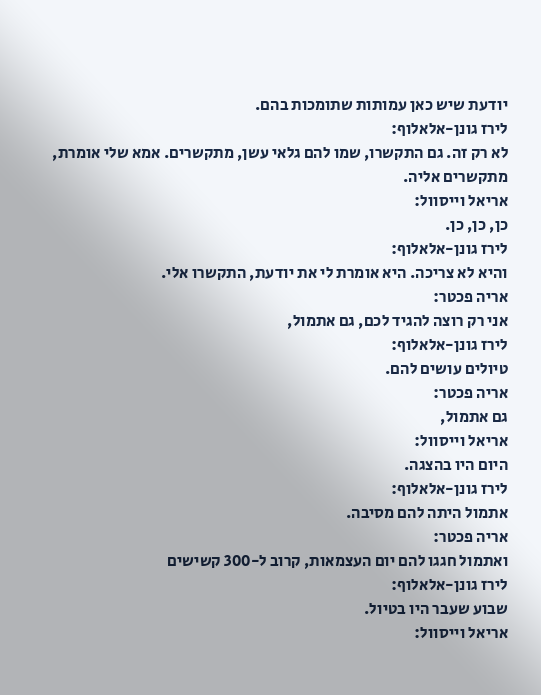יודעת שיש כאן עמותות שתומכות בהם.
לירז גונן-אלאלוף:
לא רק זה. גם התקשרו, שמו להם גלאי עשן, מתקשרים. אמא שלי אומרת, מתקשרים אליה.
אריאל וייסוול:
כן, כן, כן.
לירז גונן-אלאלוף:
והיא לא צריכה. היא אומרת לי את יודעת, התקשרו אלי.
אריה פכטר:
אני רק רוצה להגיד לכם, גם אתמול,
לירז גונן-אלאלוף:
טיולים עושים להם.
אריה פכטר:
גם אתמול,
אריאל וייסוול:
היום היו בהצגה.
לירז גונן-אלאלוף:
אתמול היתה להם מסיבה.
אריה פכטר:
ואתמול חגגו להם יום העצמאות, קרוב ל-300 קשישים
לירז גונן-אלאלוף:
שבוע שעבר היו בטיול.
אריאל וייסוול: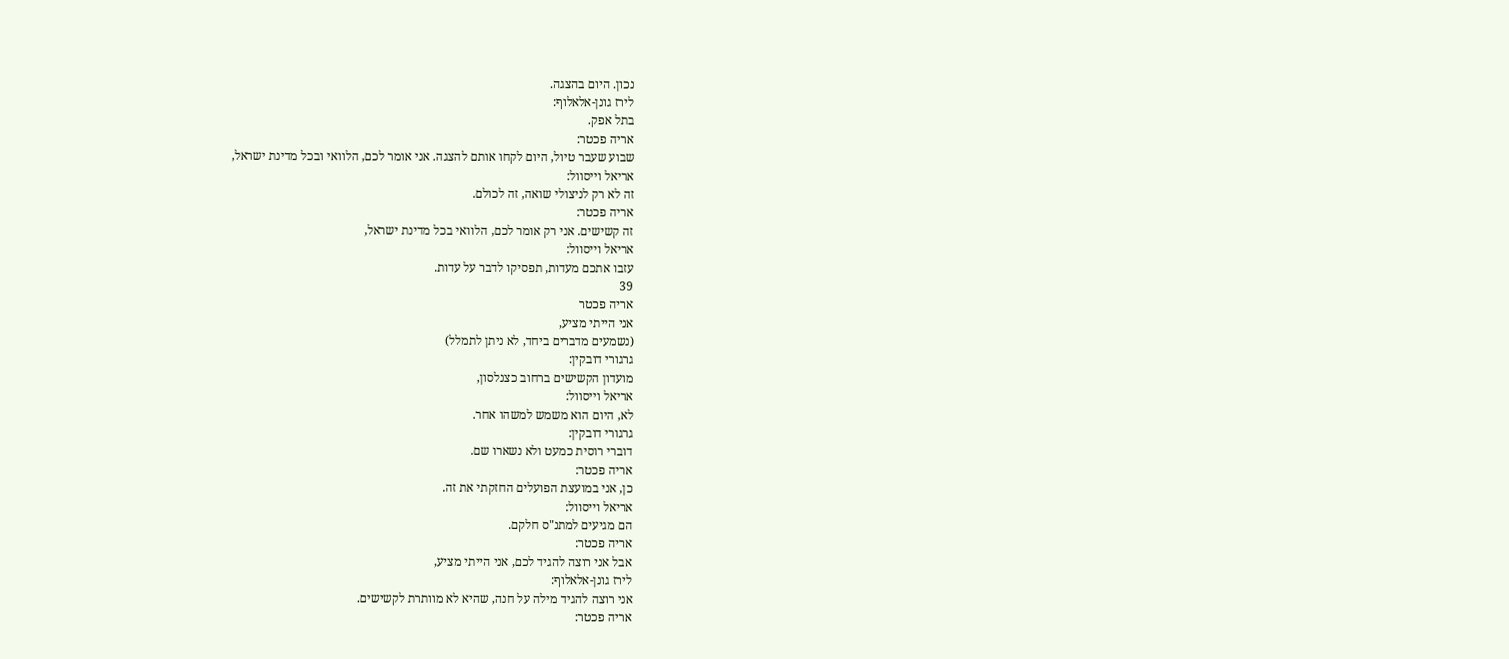נכון. היום בהצגה.
לירז גונן-אלאלוף:
בתל אפק.
אריה פכטר:
שבוע שעבר טיול, היום לקחו אותם להצגה. אני אומר לכם, הלוואי ובכל מדינת ישראל,
אריאל וייסוול:
זה לא רק לניצולי שואה, זה לכולם.
אריה פכטר:
זה קשישים. אני רק אומר לכם, הלוואי בכל מדינת ישראל,
אריאל וייסוול:
עזבו אתכם מעדות, תפסיקו לדבר על עדות.
39
אריה פכטר
אני הייתי מציע,
(נשמעים מדברים ביחד, לא ניתן לתמלל)
גרגורי דובקין:
מועדון הקשישים ברחוב כצנלסון,
אריאל וייסוול:
לא, היום הוא משמש למשהו אחר.
גרגורי דובקין:
דוברי רוסית כמעט ולא נשארו שם.
אריה פכטר:
כן, אני במועצת הפועלים החזקתי את זה.
אריאל וייסוול:
הם מגיעים למתנ"ס חלקם.
אריה פכטר:
אבל אני רוצה להגיד לכם, אני הייתי מציע,
לירז גונן-אלאלוף:
אני רוצה להגיד מילה על חנה, שהיא לא מוותרת לקשישים.
אריה פכטר: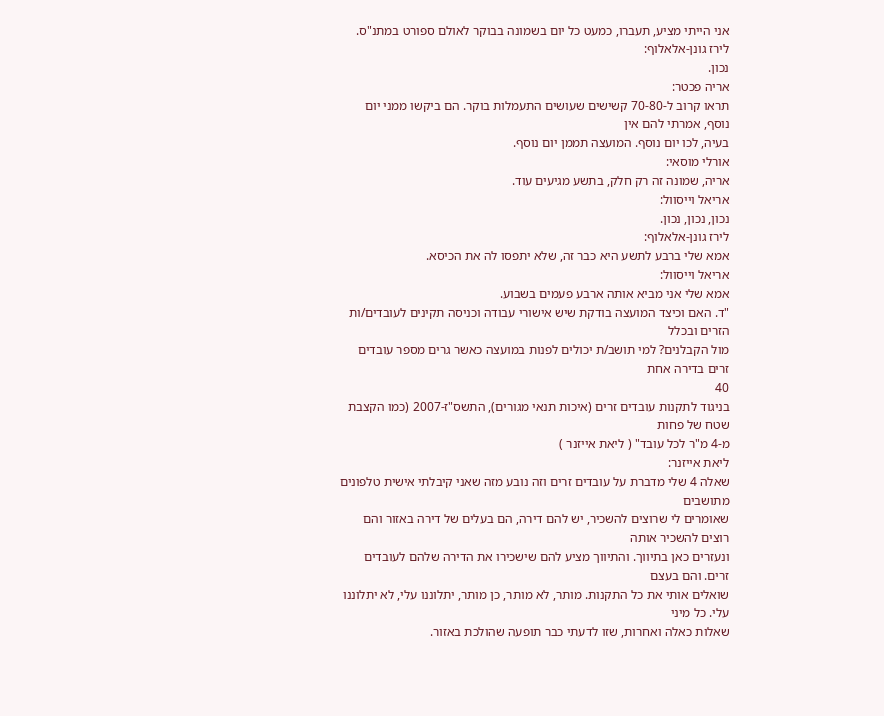אני הייתי מציע, תעברו, כמעט כל יום בשמונה בבוקר לאולם ספורט במתנ"ס.
לירז גונן-אלאלוף:
נכון.
אריה פכטר:
תראו קרוב ל-70-80 קשישים שעושים התעמלות בוקר. הם ביקשו ממני יום נוסף, אמרתי להם אין
בעיה, לכו יום נוסף. המועצה תממן יום נוסף.
אורלי מוסאי:
אריה, שמונה זה רק חלק, בתשע מגיעים עוד.
אריאל וייסוול:
נכון, נכון, נכון.
לירז גונן-אלאלוף:
אמא שלי ברבע לתשע היא כבר זה, שלא יתפסו לה את הכיסא.
אריאל וייסוול:
אמא שלי אני מביא אותה ארבע פעמים בשבוע.
"ד. האם וכיצד המועצה בודקת שיש אישורי עבודה וכניסה תקינים לעובדים/ות הזרים ובכלל
מול הקבלנים? למי תושב/ת יכולים לפנות במועצה כאשר גרים מספר עובדים זרים בדירה אחת
40
בניגוד לתקנות עובדים זרים (איכות תנאי מגורים), התשס"ז-2007 (כמו הקצבת שטח של פחות
מ-4 מ"ר לכל עובד" ( ליאת אייזנר )
ליאת אייזנר:
שאלה 4 שלי מדברת על עובדים זרים וזה נובע מזה שאני קיבלתי אישית טלפונים מתושבים
שאומרים לי שרוצים להשכיר, יש להם דירה, הם בעלים של דירה באזור והם רוצים להשכיר אותה
ונעזרים כאן בתיווך. והתיווך מציע להם שישכירו את הדירה שלהם לעובדים זרים. והם בעצם
שואלים אותי את כל התקנות. מותר, לא מותר, כן מותר, יתלוננו עלי, לא יתלוננו עלי. כל מיני
שאלות כאלה ואחרות, שזו לדעתי כבר תופעה שהולכת באזור.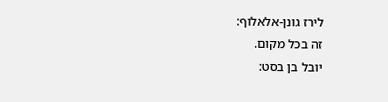לירז גונן-אלאלוף:
זה בכל מקום.
יובל בן בסט: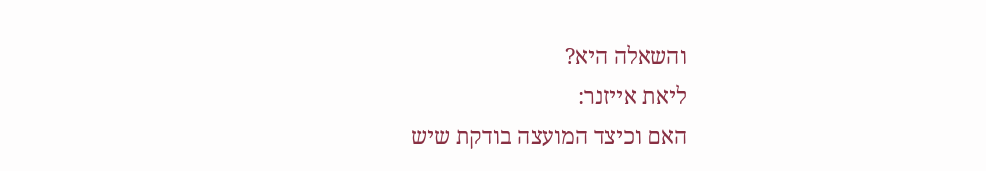והשאלה היא?
ליאת אייזנר:
האם וכיצד המועצה בודקת שיש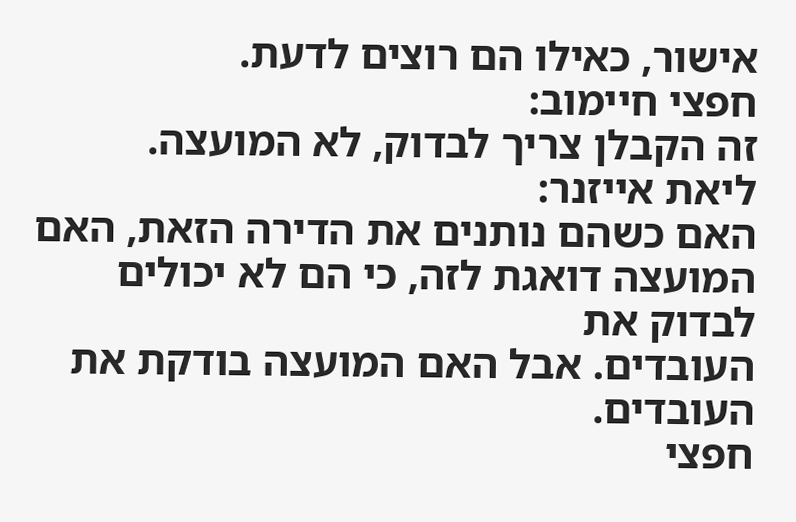אישור, כאילו הם רוצים לדעת.
חפצי חיימוב:
זה הקבלן צריך לבדוק, לא המועצה.
ליאת אייזנר:
האם כשהם נותנים את הדירה הזאת, האם המועצה דואגת לזה, כי הם לא יכולים לבדוק את
העובדים. אבל האם המועצה בודקת את העובדים.
חפצי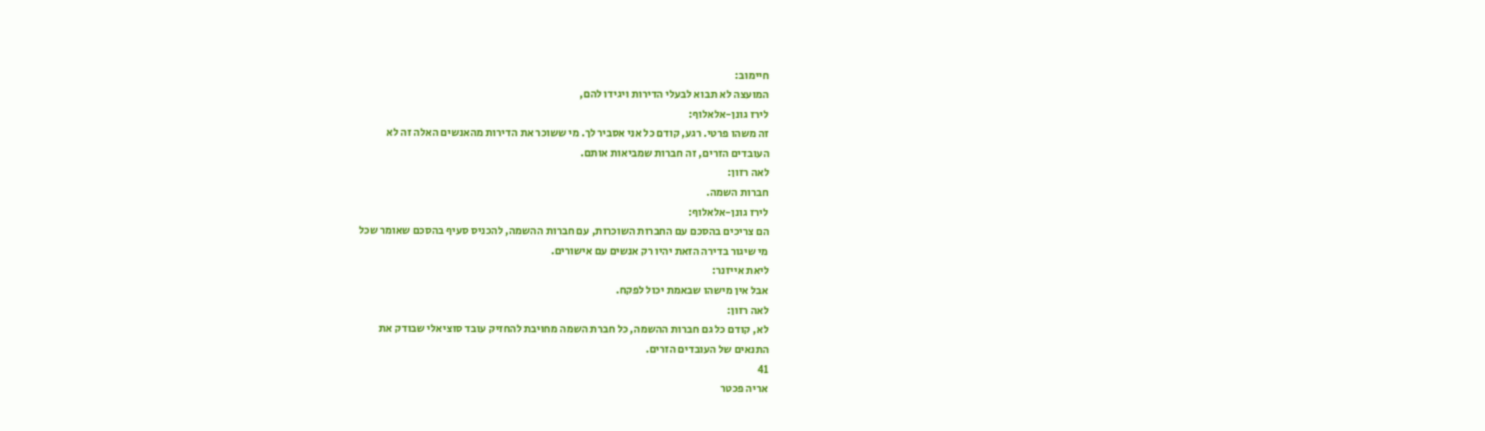חיימוב:
המועצה לא תבוא לבעלי הדירות ויגידו להם,
לירז גונן-אלאלוף:
זה משהו פרטי. רגע, קודם כל אני אסביר לך. מי ששוכר את הדירות מהאנשים האלה זה לא
העובדים הזרים, זה חברות שמביאות אותם.
לאה רזון:
חברות השמה.
לירז גונן-אלאלוף:
הם צריכים בהסכם עם החברות השוכרות, עם חברות ההשמה, להכניס סעיף בהסכם שאומר שכל
מי שיגור בדירה הזאת יהיו רק אנשים עם אישורים.
ליאת אייזנר:
אבל אין מישהו שבאמת יכול לפקח.
לאה רזון:
לא, קודם כל גם חברות ההשמה, כל חברת השמה מחויבת להחזיק עובד סוציאלי שבודק את
התנאים של העובדים הזרים.
41
אריה פכטר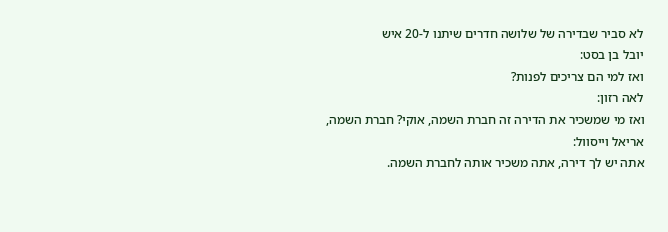לא סביר שבדירה של שלושה חדרים שיתנו ל-20 איש
יובל בן בסט:
ואז למי הם צריכים לפנות?
לאה רזון:
ואז מי שמשכיר את הדירה זה חברת השמה, אוקי? חברת השמה,
אריאל וייסוול:
אתה יש לך דירה, אתה משכיר אותה לחברת השמה.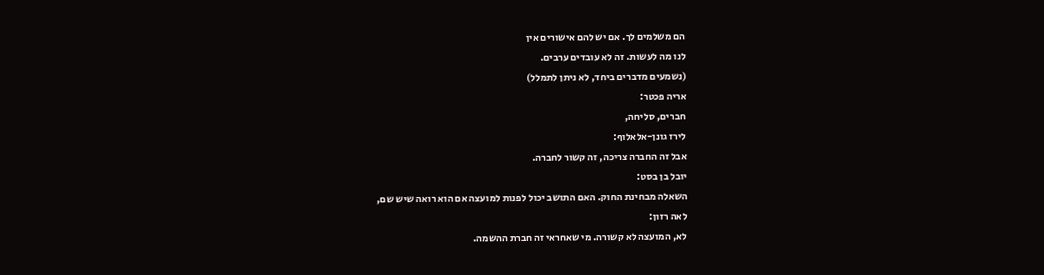הם משלמים לך. אם יש להם אישורים אין
לנו מה לעשות. זה לא עובדים ערבים.
(נשמעים מדברים ביחד, לא ניתן לתמלל)
אריה פכטר:
חברים, סליחה,
לירז גונן-אלאלוף:
אבל זה החברה צריכה, זה קשור לחברה.
יובל בן בסט:
השאלה מבחינת החוק. האם התושב יכול לפנות למועצה אם הוא רואה שיש שם,
לאה רזון:
לא, המועצה לא קשורה. מי שאחראי זה חברת ההשמה.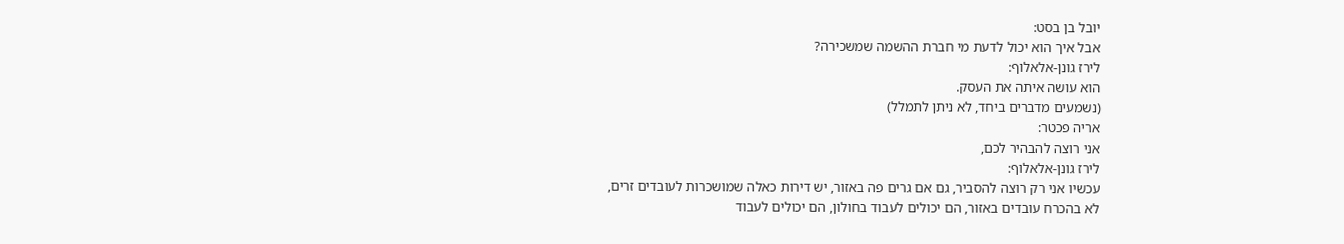יובל בן בסט:
אבל איך הוא יכול לדעת מי חברת ההשמה שמשכירה?
לירז גונן-אלאלוף:
הוא עושה איתה את העסק.
(נשמעים מדברים ביחד, לא ניתן לתמלל)
אריה פכטר:
אני רוצה להבהיר לכם,
לירז גונן-אלאלוף:
עכשיו אני רק רוצה להסביר, גם אם גרים פה באזור, יש דירות כאלה שמושכרות לעובדים זרים,
לא בהכרח עובדים באזור, הם יכולים לעבוד בחולון, הם יכולים לעבוד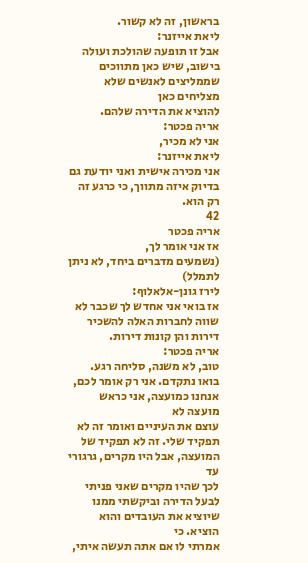בראשון, זה לא קשור.
ליאת אייזנר:
אבל זו תופעה שהולכת ועולה בישוב, שיש כאן מתווכים שממליצים לאנשים שלא מצליחים כאן
להוציא את הדירה שלהם.
אריה פכטר:
אני לא מכיר,
ליאת אייזנר:
אני מכירה אישית ואני יודעת גם בדיוק איזה מתווך, כי כרגע זה רק הוא.
42
אריה פכטר
אז אני אומר לך,
(נשמעים מדברים ביחד, לא ניתן לתמלל)
לירז גונן-אלאלוף:
אז בואי אני אחדש לך שכבר לא שווה לחברות האלה להשכיר דירות והן קונות דירות.
אריה פכטר:
טוב, לא משנה, סליחה רגע. בואו נתקדם. אני רק אומר לכם, אנחנו כמועצה, אני כראש מועצה לא
עוצם את העיניים ואומר זה לא תפקיד שלי. זה לא תפקיד של המועצה, אבל היו מקרים, גרגורי עד
לכך שהיו מקרים שאני פניתי לבעל הדירה וביקשתי ממנו שיוציא את העובדים והוא הוציא. כי
אמרתי לו אם אתה תעשה איתי,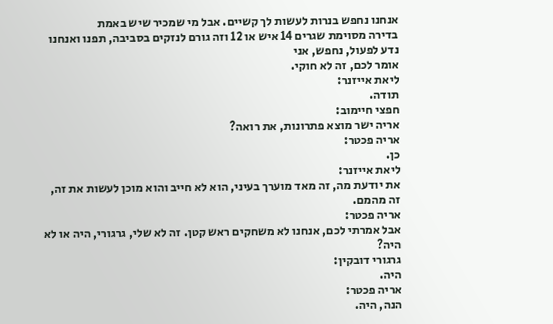אנחנו נחפש בנרות לעשות לך קשיים. אבל מי שמכיר שיש באמת
בדירה מסוימת שגרים 14 איש או 12 וזה גורם לנזקים בסביבה, תפנו ואנחנו נדע לפעול, נחפש, אני
אומר לכם, זה לא חוקי.
ליאת אייזנר:
תודה.
חפצי חיימוב:
אריה ישר מוצא פתרונות, את רואה?
אריה פכטר:
כן.
ליאת אייזנר:
את יודעת מה, זה מאד מוערך בעיני, הוא לא חייב והוא מוכן לעשות את זה, זה מהמם.
אריה פכטר:
אבל אמרתי לכם, אנחנו לא משחקים ראש קטן. זה לא שלי, גרגורי, היה או לא היה?
גרגורי דובקין:
היה.
אריה פכטר:
הנה, היה.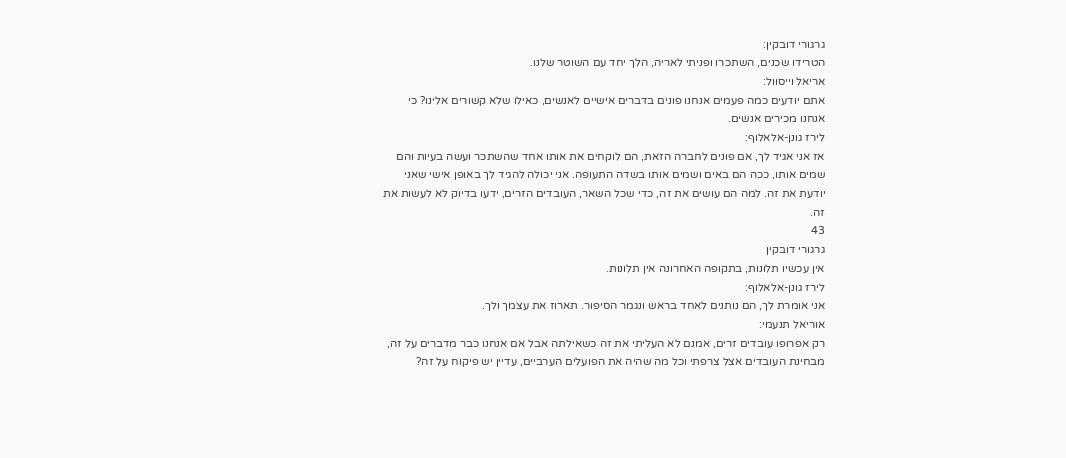גרגורי דובקין:
הטרידו שכנים, השתכרו ופניתי לאריה, הלך יחד עם השוטר שלנו.
אריאל וייסוול:
אתם יודעים כמה פעמים אנחנו פונים בדברים אישיים לאנשים, כאילו שלא קשורים אלינו? כי
אנחנו מכירים אנשים.
לירז גונן-אלאלוף:
אז אני אגיד לך, אם פונים לחברה הזאת, הם לוקחים את אותו אחד שהשתכר ועשה בעיות והם
שמים אותו, ככה הם באים ושמים אותו בשדה התעופה. אני יכולה להגיד לך באופן אישי שאני
יודעת את זה. למה הם עושים את זה, כדי שכל השאר, העובדים הזרים, ידעו בדיוק לא לעשות את
זה.
43
גרגורי דובקין
אין עכשיו תלונות, בתקופה האחרונה אין תלונות.
לירז גונן-אלאלוף:
אני אומרת לך, הם נותנים לאחד בראש ונגמר הסיפור. תארוז את עצמך ולך.
אוריאל תנעמי:
רק אפרופו עובדים זרים, אמנם לא העליתי את זה כשאילתה אבל אם אנחנו כבר מדברים על זה,
מבחינת העובדים אצל צרפתי וכל מה שהיה את הפועלים הערביים, עדיין יש פיקוח על זה?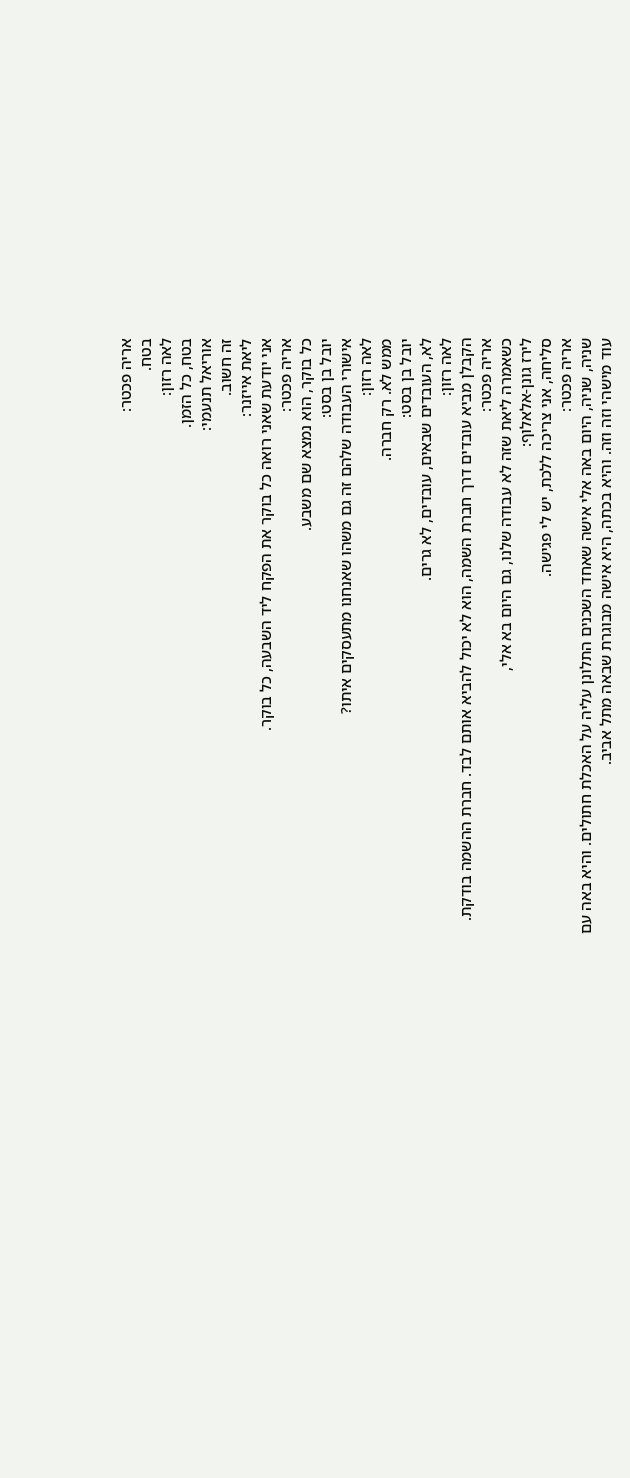אריה פכטר:
בטח.
לאה רזון:
בטח, כל הזמן.
אוריאל תנעמי:
זה חשוב.
ליאת אייזנר:
אני יודעת שאני רואה כל בוקר את הפקח ליד השבעה, כל בוקר.
אריה פכטר:
כל בוקר, הוא נמצא שם משבע.
יובל בן בסט:
אישורי העבודה שלהם זה גם משהו שאנחנו מתעסקים איתו?
לאה רזון:
ממש לא. רק חברה.
יובל בן בסט:
לא, העובדים שבאים, עובדים, לא גרים.
לאה רזון:
הקבלן מביא עובדים דרך חברת השמה, הוא לא יכול להביא אותם לבד. חברת ההשמה בודקת.
אריה פכטר:
כשאמרה ליאת שזה לא עבודה שלנו, גם היום בא אלי,
לירז גונן-אלאלוף:
סליחה, אני צריכה ללכת, יש לי פגישה.
אריה פכטר:
שניה, שניה, היום באה אלי אישה שאחד השכנים התלונן עליה על האכלת חתולים. והיא באה עם
עוד מישהי וזה וזה. והיא בכתה, היא אישה מבוגרת שבאה מתל אביב.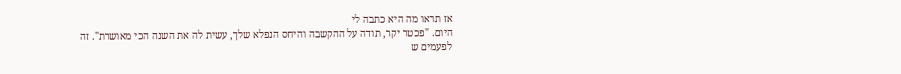אז תראו מה היא כתבה לי
היום. "פכטר יקר, תודה על ההקשבה והיחס הנפלא שלך, עשית לה את השנה הכי מאושרת". זה
לפעמים ש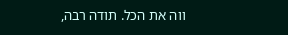ווה את הכל. תודה רבה,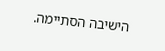הישיבה הסתיימה.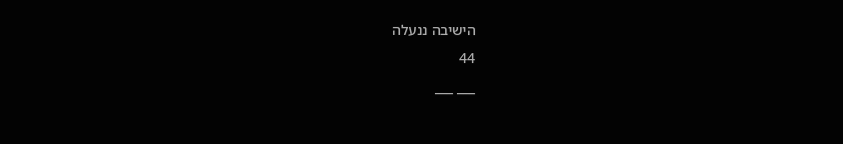הישיבה ננעלה
44
___ ___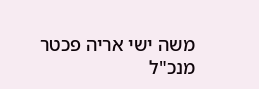משה ישי אריה פכטר
מנכ"ל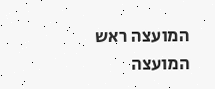המועצה ראש המועצה